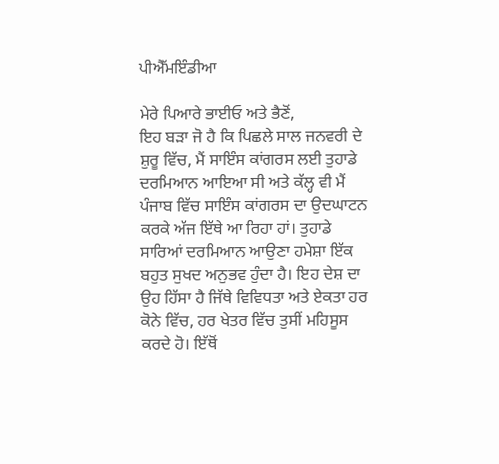ਪੀਐੱਮਇੰਡੀਆ

ਮੇਰੇ ਪਿਆਰੇ ਭਾਈਓ ਅਤੇ ਭੈਣੋਂ,
ਇਹ ਬੜਾ ਜੋ ਹੈ ਕਿ ਪਿਛਲੇ ਸਾਲ ਜਨਵਰੀ ਦੇ ਸ਼ੁਰੂ ਵਿੱਚ, ਮੈਂ ਸਾਇੰਸ ਕਾਂਗਰਸ ਲਈ ਤੁਹਾਡੇ ਦਰਮਿਆਨ ਆਇਆ ਸੀ ਅਤੇ ਕੱਲ੍ਹ ਵੀ ਮੈਂ ਪੰਜਾਬ ਵਿੱਚ ਸਾਇੰਸ ਕਾਂਗਰਸ ਦਾ ਉਦਘਾਟਨ ਕਰਕੇ ਅੱਜ ਇੱਥੇ ਆ ਰਿਹਾ ਹਾਂ। ਤੁਹਾਡੇ ਸਾਰਿਆਂ ਦਰਮਿਆਨ ਆਉਣਾ ਹਮੇਸ਼ਾ ਇੱਕ ਬਹੁਤ ਸੁਖਦ ਅਨੁਭਵ ਹੁੰਦਾ ਹੈ। ਇਹ ਦੇਸ਼ ਦਾ ਉਹ ਹਿੱਸਾ ਹੈ ਜਿੱਥੇ ਵਿਵਿਧਤਾ ਅਤੇ ਏਕਤਾ ਹਰ ਕੋਨੇ ਵਿੱਚ, ਹਰ ਖੇਤਰ ਵਿੱਚ ਤੁਸੀਂ ਮਹਿਸੂਸ ਕਰਦੇ ਹੋ। ਇੱਥੋਂ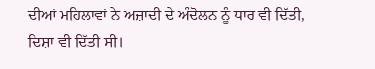ਦੀਆਂ ਮਹਿਲਾਵਾਂ ਨੇ ਅਜ਼ਾਦੀ ਦੇ ਅੰਦੋਲਨ ਨੂੰ ਧਾਰ ਵੀ ਦਿੱਤੀ, ਦਿਸ਼ਾ ਵੀ ਦਿੱਤੀ ਸੀ।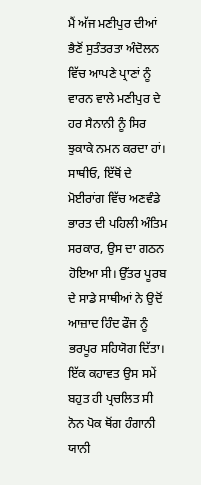ਮੈਂ ਅੱਜ ਮਣੀਪੁਰ ਦੀਆਂ ਭੈਣੋਂ ਸੁਤੰਤਰਤਾ ਅੰਦੋਲਨ ਵਿੱਚ ਆਪਣੇ ਪ੍ਰਾਣਾਂ ਨੂੰ ਵਾਰਨ ਵਾਲੇ ਮਣੀਪੁਰ ਦੇ ਹਰ ਸੈਨਾਨੀ ਨੂੰ ਸਿਰ ਝੁਕਾਕੇ ਨਮਨ ਕਰਦਾ ਹਾਂ।
ਸਾਥੀਓ, ਇੱਥੋਂ ਦੇ ਮੋਈਰਾਂਗ ਵਿੱਚ ਅਣਵੰਡੇ ਭਾਰਤ ਦੀ ਪਹਿਲੀ ਅੰਤਿਮ ਸਰਕਾਰ, ਉਸ ਦਾ ਗਠਨ ਹੋਇਆ ਸੀ। ਉੱਤਰ ਪੂਰਬ ਦੇ ਸਾਡੇ ਸਾਥੀਆਂ ਨੇ ਉਦੋਂ ਆਜ਼ਾਦ ਹਿੰਦ ਫੌਜ ਨੂੰ ਭਰਪੂਰ ਸਹਿਯੋਗ ਦਿੱਤਾ। ਇੱਕ ਕਹਾਵਤ ਉਸ ਸਮੇਂ ਬਹੁਤ ਹੀ ਪ੍ਰਚਲਿਤ ਸੀ ਨੋਨ ਪੋਕ ਥੋਂਗ ਹੰਗਾਨੀ ਯਾਨੀ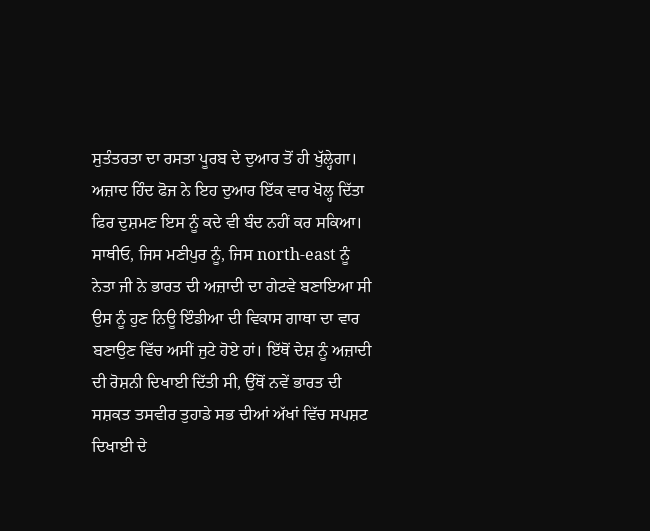ਸੁਤੰਤਰਤਾ ਦਾ ਰਸਤਾ ਪੂਰਬ ਦੇ ਦੁਆਰ ਤੋਂ ਹੀ ਖੁੱਲ੍ਹੇਗਾ। ਅਜ਼ਾਦ ਹਿੰਦ ਫੋਜ ਨੇ ਇਹ ਦੁਆਰ ਇੱਕ ਵਾਰ ਖੋਲ੍ਹ ਦਿੱਤਾ ਫਿਰ ਦੁਸ਼ਮਣ ਇਸ ਨੂੰ ਕਦੇ ਵੀ ਬੰਦ ਨਹੀਂ ਕਰ ਸਕਿਆ।
ਸਾਥੀਓ, ਜਿਸ ਮਣੀਪੁਰ ਨੂੰ, ਜਿਸ north-east ਨੂੰ ਨੇਤਾ ਜੀ ਨੇ ਭਾਰਤ ਦੀ ਅਜ਼ਾਦੀ ਦਾ ਗੇਟਵੇ ਬਣਾਇਆ ਸੀ ਉਸ ਨੂੰ ਹੁਣ ਨਿਊ ਇੰਡੀਆ ਦੀ ਵਿਕਾਸ ਗਾਥਾ ਦਾ ਵਾਰ ਬਣਾਉਣ ਵਿੱਚ ਅਸੀਂ ਜੁਟੇ ਹੋਏ ਹਾਂ। ਇੱਥੋਂ ਦੇਸ਼ ਨੂੰ ਅਜ਼ਾਦੀ ਦੀ ਰੋਸ਼ਨੀ ਦਿਖਾਈ ਦਿੱਤੀ ਸੀ, ਉੱਥੋਂ ਨਵੇਂ ਭਾਰਤ ਦੀ ਸਸ਼ਕਤ ਤਸਵੀਰ ਤੁਹਾਡੇ ਸਭ ਦੀਆਂ ਅੱਖਾਂ ਵਿੱਚ ਸਪਸ਼ਟ ਦਿਖਾਈ ਦੇ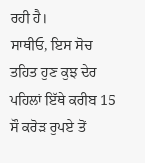ਰਹੀ ਹੈ।
ਸਾਥੀਓ, ਇਸ ਸੋਚ ਤਹਿਤ ਹੁਣ ਕੁਝ ਦੇਰ ਪਹਿਲਾਂ ਇੱਥੇ ਕਰੀਬ 15 ਸੌ ਕਰੋੜ ਰੁਪਏ ਤੋਂ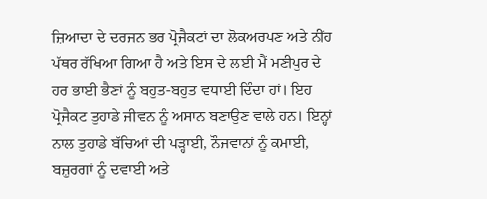ਜ਼ਿਆਦਾ ਦੇ ਦਰਜਨ ਭਰ ਪ੍ਰੋਜੈਕਟਾਂ ਦਾ ਲੋਕਅਰਪਣ ਅਤੇ ਨੀਂਹ ਪੱਥਰ ਰੱਖਿਆ ਗਿਆ ਹੈ ਅਤੇ ਇਸ ਦੇ ਲਈ ਮੈਂ ਮਣੀਪੁਰ ਦੇ ਹਰ ਭਾਈ ਭੈਣਾਂ ਨੂੰ ਬਹੁਤ-ਬਹੁਤ ਵਧਾਈ ਦਿੰਦਾ ਹਾਂ। ਇਹ ਪ੍ਰੋਜੈਕਟ ਤੁਹਾਡੇ ਜੀਵਨ ਨੂੰ ਅਸਾਨ ਬਣਾਉਣ ਵਾਲੇ ਹਨ। ਇਨ੍ਹਾਂ ਨਾਲ ਤੁਹਾਡੇ ਬੱਚਿਆਂ ਦੀ ਪੜ੍ਹਾਈ, ਨੌਜਵਾਨਾਂ ਨੂੰ ਕਮਾਈ, ਬਜ਼ੁਰਗਾਂ ਨੂੰ ਦਵਾਈ ਅਤੇ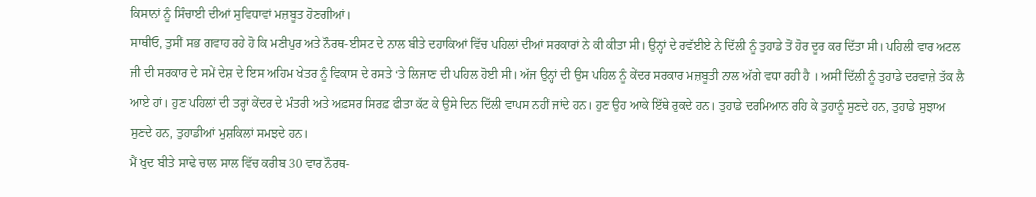ਕਿਸਾਨਾਂ ਨੂੰ ਸਿੰਚਾਈ ਦੀਆਂ ਸੁਵਿਧਾਵਾਂ ਮਜ਼ਬੂਤ ਹੋਣਗੀਆਂ।
ਸਾਥੀਓ, ਤੁਸੀਂ ਸਭ ਗਵਾਹ ਰਹੇ ਹੋ ਕਿ ਮਣੀਪੁਰ ਅਤੇ ਨੌਰਥ-ਈਸਟ ਦੇ ਨਾਲ ਬੀਤੇ ਦਹਾਕਿਆਂ ਵਿੱਚ ਪਹਿਲਾਂ ਦੀਆਂ ਸਰਕਾਰਾਂ ਨੇ ਕੀ ਕੀਤਾ ਸੀ। ਉਨ੍ਹਾਂ ਦੇ ਰਵੱਈਏ ਨੇ ਦਿੱਲੀ ਨੂੰ ਤੁਹਾਡੇ ਤੋਂ ਹੋਰ ਦੂਰ ਕਰ ਦਿੱਤਾ ਸੀ। ਪਹਿਲੀ ਵਾਰ ਅਟਲ ਜੀ ਦੀ ਸਰਕਾਰ ਦੇ ਸਮੇਂ ਦੇਸ਼ ਦੇ ਇਸ ਅਹਿਮ ਖੇਤਰ ਨੂੰ ਵਿਕਾਸ ਦੇ ਰਸਤੇ ‘ਤੇ ਲਿਜਾਣ ਦੀ ਪਹਿਲ ਹੋਈ ਸੀ। ਅੱਜ ਉਨ੍ਹਾਂ ਦੀ ਉਸ ਪਹਿਲ ਨੂੰ ਕੇਂਦਰ ਸਰਕਾਰ ਮਜ਼ਬੂਤੀ ਨਾਲ ਅੱਗੇ ਵਧਾ ਰਹੀ ਹੈ । ਅਸੀਂ ਦਿੱਲੀ ਨੂੰ ਤੁਹਾਡੇ ਦਰਵਾਜ਼ੇ ਤੱਕ ਲੈ ਆਏ ਹਾਂ। ਹੁਣ ਪਹਿਲਾਂ ਦੀ ਤਰ੍ਹਾਂ ਕੇਂਦਰ ਦੇ ਮੰਤਰੀ ਅਤੇ ਅਫ਼ਸਰ ਸਿਰਫ਼ ਫੀਤਾ ਕੱਟ ਕੇ ਉਸੇ ਦਿਨ ਦਿੱਲੀ ਵਾਪਸ ਨਹੀਂ ਜਾਂਦੇ ਹਨ। ਹੁਣ ਉਹ ਆਕੇ ਇੱਥੇ ਰੁਕਦੇ ਹਨ। ਤੁਹਾਡੇ ਦਰਮਿਆਨ ਰਹਿ ਕੇ ਤੁਹਾਨੂੰ ਸੁਣਦੇ ਹਨ, ਤੁਹਾਡੇ ਸੁਝਾਅ ਸੁਣਦੇ ਹਨ, ਤੁਹਾਡੀਆਂ ਮੁਸ਼ਕਿਲਾਂ ਸਮਝਦੇ ਹਨ।
ਮੈਂ ਖੁਦ ਬੀਤੇ ਸਾਢੇ ਚਾਲ ਸਾਲ ਵਿੱਚ ਕਰੀਬ 30 ਵਾਰ ਨੌਰਥ-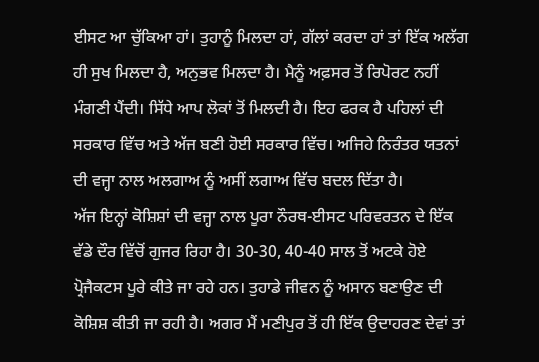ਈਸਟ ਆ ਚੁੱਕਿਆ ਹਾਂ। ਤੁਹਾਨੂੰ ਮਿਲਦਾ ਹਾਂ, ਗੱਲਾਂ ਕਰਦਾ ਹਾਂ ਤਾਂ ਇੱਕ ਅਲੱਗ ਹੀ ਸੁਖ ਮਿਲਦਾ ਹੈ, ਅਨੁਭਵ ਮਿਲਦਾ ਹੈ। ਮੈਨੂੰ ਅਫ਼ਸਰ ਤੋਂ ਰਿਪੋਰਟ ਨਹੀਂ ਮੰਗਣੀ ਪੈਂਦੀ। ਸਿੱਧੇ ਆਪ ਲੋਕਾਂ ਤੋਂ ਮਿਲਦੀ ਹੈ। ਇਹ ਫਰਕ ਹੈ ਪਹਿਲਾਂ ਦੀ ਸਰਕਾਰ ਵਿੱਚ ਅਤੇ ਅੱਜ ਬਣੀ ਹੋਈ ਸਰਕਾਰ ਵਿੱਚ। ਅਜਿਹੇ ਨਿਰੰਤਰ ਯਤਨਾਂ ਦੀ ਵਜ੍ਹਾ ਨਾਲ ਅਲਗਾਅ ਨੂੰ ਅਸੀਂ ਲਗਾਅ ਵਿੱਚ ਬਦਲ ਦਿੱਤਾ ਹੈ।
ਅੱਜ ਇਨ੍ਹਾਂ ਕੋਸ਼ਿਸ਼ਾਂ ਦੀ ਵਜ੍ਹਾ ਨਾਲ ਪੂਰਾ ਨੌਰਥ-ਈਸਟ ਪਰਿਵਰਤਨ ਦੇ ਇੱਕ ਵੱਡੇ ਦੌਰ ਵਿੱਚੋਂ ਗੁਜਰ ਰਿਹਾ ਹੈ। 30-30, 40-40 ਸਾਲ ਤੋਂ ਅਟਕੇ ਹੋਏ ਪ੍ਰੋਜੈਕਟਸ ਪੂਰੇ ਕੀਤੇ ਜਾ ਰਹੇ ਹਨ। ਤੁਹਾਡੇ ਜੀਵਨ ਨੂੰ ਅਸਾਨ ਬਣਾਉਣ ਦੀ ਕੋਸ਼ਿਸ਼ ਕੀਤੀ ਜਾ ਰਹੀ ਹੈ। ਅਗਰ ਮੈਂ ਮਣੀਪੁਰ ਤੋਂ ਹੀ ਇੱਕ ਉਦਾਹਰਣ ਦੇਵਾਂ ਤਾਂ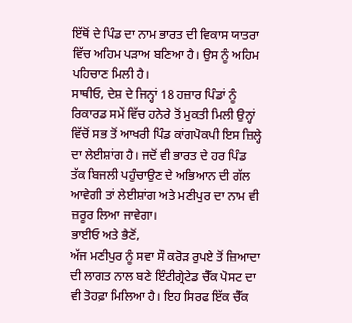ਇੱਥੋਂ ਦੇ ਪਿੰਡ ਦਾ ਨਾਮ ਭਾਰਤ ਦੀ ਵਿਕਾਸ ਯਾਤਰਾ ਵਿੱਚ ਅਹਿਮ ਪੜਾਅ ਬਣਿਆ ਹੈ। ਉਸ ਨੂੰ ਅਹਿਮ ਪਹਿਚਾਣ ਮਿਲੀ ਹੈ।
ਸਾਥੀਓ, ਦੇਸ਼ ਦੇ ਜਿਨ੍ਹਾਂ 18 ਹਜ਼ਾਰ ਪਿੰਡਾਂ ਨੂੰ ਰਿਕਾਰਡ ਸਮੇਂ ਵਿੱਚ ਹਨੇਰੇ ਤੋਂ ਮੁਕਤੀ ਮਿਲੀ ਉਨ੍ਹਾਂ ਵਿੱਚੋਂ ਸਭ ਤੋਂ ਆਖਰੀ ਪਿੰਡ ਕਾਂਗਪੋਕਪੀ ਇਸ ਜ਼ਿਲ੍ਹੇ ਦਾ ਲੇਈਸ਼ਾਂਗ ਹੈ। ਜਦੋਂ ਵੀ ਭਾਰਤ ਦੇ ਹਰ ਪਿੰਡ ਤੱਕ ਬਿਜਲੀ ਪਹੁੰਚਾਉਣ ਦੇ ਅਭਿਆਨ ਦੀ ਗੱਲ ਆਵੇਗੀ ਤਾਂ ਲੇਈਸ਼ਾਂਗ ਅਤੇ ਮਣੀਪੁਰ ਦਾ ਨਾਮ ਵੀ ਜ਼ਰੂਰ ਲਿਆ ਜਾਵੇਗਾ।
ਭਾਈਓ ਅਤੇ ਭੈਣੋਂ,
ਅੱਜ ਮਣੀਪੁਰ ਨੂੰ ਸਵਾ ਸੌ ਕਰੋੜ ਰੁਪਏ ਤੋਂ ਜ਼ਿਆਦਾ ਦੀ ਲਾਗਤ ਨਾਲ ਬਣੇ ਇੰਟੀਗ੍ਰੇਟੇਡ ਚੈੱਕ ਪੋਸਟ ਦਾ ਵੀ ਤੋਹਫ਼ਾ ਮਿਲਿਆ ਹੈ। ਇਹ ਸਿਰਫ ਇੱਕ ਚੈੱਕ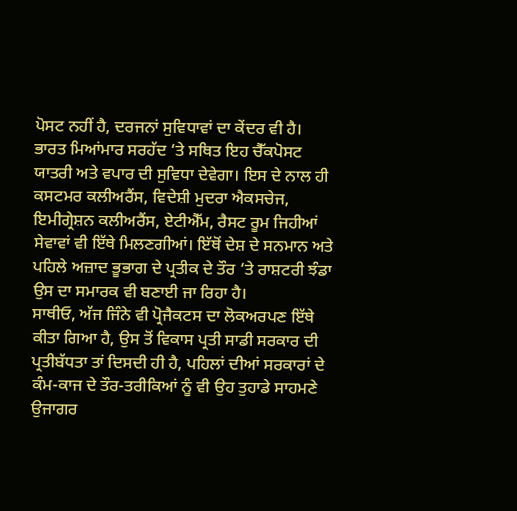ਪੋਸਟ ਨਹੀਂ ਹੈ, ਦਰਜਨਾਂ ਸੁਵਿਧਾਵਾਂ ਦਾ ਕੇਂਦਰ ਵੀ ਹੈ। ਭਾਰਤ ਮਿਆਂਮਾਰ ਸਰਹੱਦ ‘ਤੇ ਸਥਿਤ ਇਹ ਚੈੱਕਪੋਸਟ ਯਾਤਰੀ ਅਤੇ ਵਪਾਰ ਦੀ ਸੁਵਿਧਾ ਦੇਵੇਗਾ। ਇਸ ਦੇ ਨਾਲ ਹੀ ਕਸਟਮਰ ਕਲੀਅਰੈਂਸ, ਵਿਦੇਸ਼ੀ ਮੁਦਰਾ ਐਕਸਚੇਜ, ਇਮੀਗ੍ਰੇਸ਼ਨ ਕਲੀਅਰੈਂਸ, ਏਟੀਐੱਮ, ਰੈਸਟ ਰੂਮ ਜਿਹੀਆਂ ਸੇਵਾਵਾਂ ਵੀ ਇੱਥੇ ਮਿਲਣਗੀਆਂ। ਇੱਥੋਂ ਦੇਸ਼ ਦੇ ਸਨਮਾਨ ਅਤੇ ਪਹਿਲੇ ਅਜ਼ਾਦ ਭੂਭਾਗ ਦੇ ਪ੍ਰਤੀਕ ਦੇ ਤੌਰ ‘ਤੇ ਰਾਸ਼ਟਰੀ ਝੰਡਾ ਉਸ ਦਾ ਸਮਾਰਕ ਵੀ ਬਣਾਈ ਜਾ ਰਿਹਾ ਹੈ।
ਸਾਥੀਓ, ਅੱਜ ਜਿੰਨੇ ਵੀ ਪ੍ਰੋਜੈਕਟਸ ਦਾ ਲੋਕਅਰਪਣ ਇੱਥੇ ਕੀਤਾ ਗਿਆ ਹੈ, ਉਸ ਤੋਂ ਵਿਕਾਸ ਪ੍ਰਤੀ ਸਾਡੀ ਸਰਕਾਰ ਦੀ ਪ੍ਰਤੀਬੱਧਤਾ ਤਾਂ ਦਿਸਦੀ ਹੀ ਹੈ, ਪਹਿਲਾਂ ਦੀਆਂ ਸਰਕਾਰਾਂ ਦੇ ਕੰਮ-ਕਾਜ ਦੇ ਤੌਰ-ਤਰੀਕਿਆਂ ਨੂੰ ਵੀ ਉਹ ਤੁਹਾਡੇ ਸਾਹਮਣੇ ਉਜਾਗਰ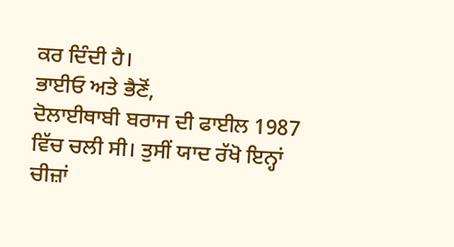ਕਰ ਦਿੰਦੀ ਹੈ।
ਭਾਈਓ ਅਤੇ ਭੈਣੋਂ,
ਦੋਲਾਈਥਾਬੀ ਬਰਾਜ ਦੀ ਫਾਈਲ 1987 ਵਿੱਚ ਚਲੀ ਸੀ। ਤੁਸੀਂ ਯਾਦ ਰੱਖੋ ਇਨ੍ਹਾਂ ਚੀਜ਼ਾਂ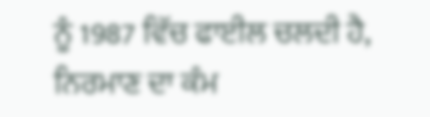ਨੂੰ 1987 ਵਿੱਚ ਫਾਈਲ ਚਲਦੀ ਹੈ, ਨਿਰਮਾਣ ਦਾ ਕੰਮ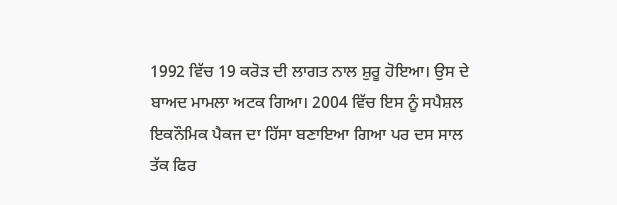1992 ਵਿੱਚ 19 ਕਰੋੜ ਦੀ ਲਾਗਤ ਨਾਲ ਸ਼ੁਰੂ ਹੋਇਆ। ਉਸ ਦੇ ਬਾਅਦ ਮਾਮਲਾ ਅਟਕ ਗਿਆ। 2004 ਵਿੱਚ ਇਸ ਨੂੰ ਸਪੈਸ਼ਲ ਇਕਨੌਮਿਕ ਪੈਕਜ ਦਾ ਹਿੱਸਾ ਬਣਾਇਆ ਗਿਆ ਪਰ ਦਸ ਸਾਲ ਤੱਕ ਫਿਰ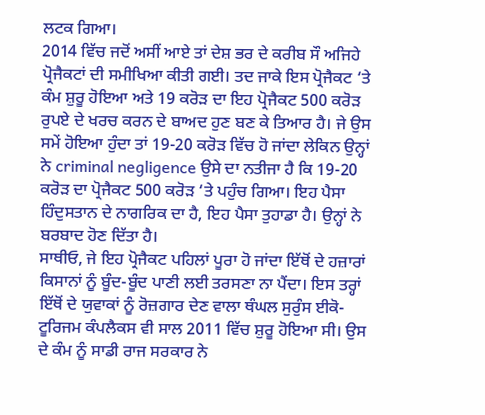ਲਟਕ ਗਿਆ।
2014 ਵਿੱਚ ਜਦੋਂ ਅਸੀਂ ਆਏ ਤਾਂ ਦੇਸ਼ ਭਰ ਦੇ ਕਰੀਬ ਸੌ ਅਜਿਹੇ ਪ੍ਰੋਜੈਕਟਾਂ ਦੀ ਸਮੀਖਿਆ ਕੀਤੀ ਗਈ। ਤਦ ਜਾਕੇ ਇਸ ਪ੍ਰੋਜੈਕਟ ‘ਤੇ ਕੰਮ ਸ਼ੁਰੂ ਹੋਇਆ ਅਤੇ 19 ਕਰੋੜ ਦਾ ਇਹ ਪ੍ਰੋਜੈਕਟ 500 ਕਰੋੜ ਰੁਪਏ ਦੇ ਖਰਚ ਕਰਨ ਦੇ ਬਾਅਦ ਹੁਣ ਬਣ ਕੇ ਤਿਆਰ ਹੈ। ਜੇ ਉਸ ਸਮੇਂ ਹੋਇਆ ਹੁੰਦਾ ਤਾਂ 19-20 ਕਰੋੜ ਵਿੱਚ ਹੋ ਜਾਂਦਾ ਲੇਕਿਨ ਉਨ੍ਹਾਂ ਨੇ criminal negligence ਉਸੇ ਦਾ ਨਤੀਜਾ ਹੈ ਕਿ 19-20 ਕਰੋੜ ਦਾ ਪ੍ਰੋਜੈਕਟ 500 ਕਰੋੜ ‘ਤੇ ਪਹੁੰਚ ਗਿਆ। ਇਹ ਪੈਸਾ ਹਿੰਦੁਸਤਾਨ ਦੇ ਨਾਗਰਿਕ ਦਾ ਹੈ, ਇਹ ਪੈਸਾ ਤੁਹਾਡਾ ਹੈ। ਉਨ੍ਹਾਂ ਨੇ ਬਰਬਾਦ ਹੋਣ ਦਿੱਤਾ ਹੈ।
ਸਾਥੀਓ, ਜੇ ਇਹ ਪ੍ਰੋਜੈਕਟ ਪਹਿਲਾਂ ਪੂਰਾ ਹੋ ਜਾਂਦਾ ਇੱਥੋਂ ਦੇ ਹਜ਼ਾਰਾਂ ਕਿਸਾਨਾਂ ਨੂੰ ਬੂੰਦ-ਬੂੰਦ ਪਾਣੀ ਲਈ ਤਰਸਣਾ ਨਾ ਪੈਂਦਾ। ਇਸ ਤਰ੍ਹਾਂ ਇੱਥੋਂ ਦੇ ਯੁਵਾਕਾਂ ਨੂੰ ਰੋਜ਼ਗਾਰ ਦੇਣ ਵਾਲਾ ਥੰਘਲ ਸੁਰੁੰਸ ਈਕੋ-ਟੂਰਿਜਮ ਕੰਪਲੈਕਸ ਵੀ ਸਾਲ 2011 ਵਿੱਚ ਸ਼ੁਰੂ ਹੋਇਆ ਸੀ। ਉਸ ਦੇ ਕੰਮ ਨੂੰ ਸਾਡੀ ਰਾਜ ਸਰਕਾਰ ਨੇ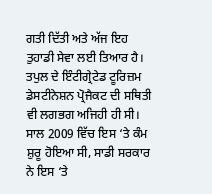ਗਤੀ ਦਿੱਤੀ ਅਤੇ ਅੱਜ ਇਹ ਤੁਹਾਡੀ ਸੇਵਾ ਲਈ ਤਿਆਰ ਹੈ। ਤਪੁਲ ਦੇ ਇੰਟੀਗ੍ਰੇਟੇਡ ਟੂਰਿਜ਼ਮ ਡੇਸਟੀਨੇਸ਼ਨ ਪ੍ਰੋਜੈਕਟ ਦੀ ਸਥਿਤੀ ਵੀ ਲਗਭਗ ਅਜਿਹੀ ਹੀ ਸੀ। ਸਾਲ 2009 ਵਿੱਚ ਇਸ ‘ਤੇ ਕੰਮ ਸ਼ੁਰੂ ਹੋਇਆ ਸੀ, ਸਾਡੀ ਸਰਕਾਰ ਨੇ ਇਸ ‘ਤੇ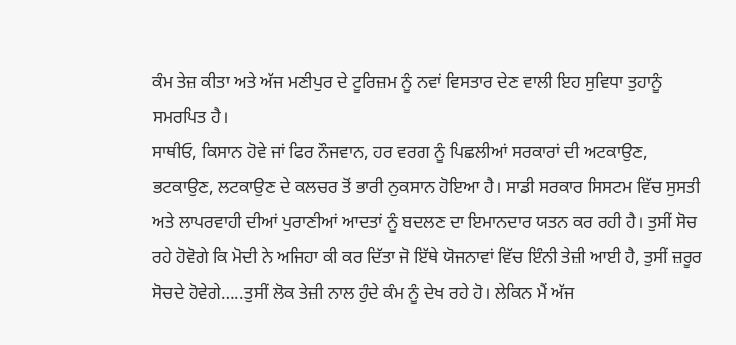ਕੰਮ ਤੇਜ਼ ਕੀਤਾ ਅਤੇ ਅੱਜ ਮਣੀਪੁਰ ਦੇ ਟੂਰਿਜ਼ਮ ਨੂੰ ਨਵਾਂ ਵਿਸਤਾਰ ਦੇਣ ਵਾਲੀ ਇਹ ਸੁਵਿਧਾ ਤੁਹਾਨੂੰ ਸਮਰਪਿਤ ਹੈ।
ਸਾਥੀਓ, ਕਿਸਾਨ ਹੋਵੇ ਜਾਂ ਫਿਰ ਨੌਜਵਾਨ, ਹਰ ਵਰਗ ਨੂੰ ਪਿਛਲੀਆਂ ਸਰਕਾਰਾਂ ਦੀ ਅਟਕਾਉਣ, ਭਟਕਾਉਣ, ਲਟਕਾਉਣ ਦੇ ਕਲਚਰ ਤੋਂ ਭਾਰੀ ਨੁਕਸਾਨ ਹੋਇਆ ਹੈ। ਸਾਡੀ ਸਰਕਾਰ ਸਿਸਟਮ ਵਿੱਚ ਸੁਸਤੀ ਅਤੇ ਲਾਪਰਵਾਹੀ ਦੀਆਂ ਪੁਰਾਣੀਆਂ ਆਦਤਾਂ ਨੂੰ ਬਦਲਣ ਦਾ ਇਮਾਨਦਾਰ ਯਤਨ ਕਰ ਰਹੀ ਹੈ। ਤੁਸੀਂ ਸੋਚ ਰਹੇ ਹੋਵੋਗੇ ਕਿ ਮੋਦੀ ਨੇ ਅਜਿਹਾ ਕੀ ਕਰ ਦਿੱਤਾ ਜੋ ਇੱਥੇ ਯੋਜਨਾਵਾਂ ਵਿੱਚ ਇੰਨੀ ਤੇਜ਼ੀ ਆਈ ਹੈ, ਤੁਸੀਂ ਜ਼ਰੂਰ ਸੋਚਦੇ ਹੋਵੇਗੇ…..ਤੁਸੀਂ ਲੋਕ ਤੇਜ਼ੀ ਨਾਲ ਹੁੰਦੇ ਕੰਮ ਨੂੰ ਦੇਖ ਰਹੇ ਹੋ। ਲੇਕਿਨ ਮੈਂ ਅੱਜ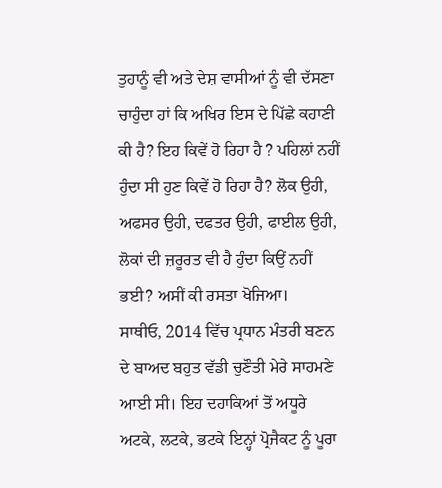ਤੁਹਾਨੂੰ ਵੀ ਅਤੇ ਦੇਸ਼ ਵਾਸੀਆਂ ਨੂੰ ਵੀ ਦੱਸਣਾ ਚਾਹੁੰਦਾ ਹਾਂ ਕਿ ਅਖਿਰ ਇਸ ਦੇ ਪਿੱਛੇ ਕਹਾਣੀ ਕੀ ਹੈ? ਇਹ ਕਿਵੇਂ ਹੋ ਰਿਹਾ ਹੈ ? ਪਹਿਲਾਂ ਨਹੀਂ ਹੁੰਦਾ ਸੀ ਹੁਣ ਕਿਵੇਂ ਹੋ ਰਿਹਾ ਹੈ? ਲੋਕ ਉਹੀ, ਅਫਸਰ ਉਹੀ, ਦਫਤਰ ਉਹੀ, ਫਾਈਲ ਉਹੀ, ਲੋਕਾਂ ਦੀ ਜ਼ਰੂਰਤ ਵੀ ਹੈ ਹੁੰਦਾ ਕਿਉਂ ਨਹੀਂ ਭਈ? ਅਸੀਂ ਕੀ ਰਸਤਾ ਖੋਜਿਆ।
ਸਾਥੀਓ, 2014 ਵਿੱਚ ਪ੍ਰਧਾਨ ਮੰਤਰੀ ਬਣਨ ਦੇ ਬਾਅਦ ਬਹੁਤ ਵੱਡੀ ਚੁਣੌਤੀ ਮੇਰੇ ਸਾਹਮਣੇ ਆਈ ਸੀ। ਇਹ ਦਹਾਕਿਆਂ ਤੋਂ ਅਧੂਰੇ ਅਟਕੇ, ਲਟਕੇ, ਭਟਕੇ ਇਨ੍ਹਾਂ ਪ੍ਰੋਜੈਕਟ ਨੂੰ ਪੂਰਾ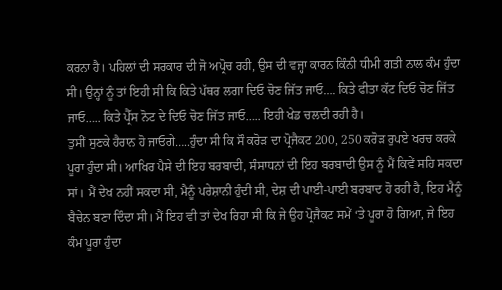ਕਰਨਾ ਹੈ। ਪਹਿਲਾਂ ਦੀ ਸਰਕਾਰ ਦੀ ਜੋ ਅਪ੍ਰੋਚ ਰਹੀ, ਉਸ ਦੀ ਵਜ੍ਹਾ ਕਾਰਨ ਕਿੰਨੀ ਧੀਮੀ ਗਤੀ ਨਾਲ ਕੰਮ ਹੁੰਦਾ ਸੀ। ਉਨ੍ਹਾਂ ਨੂੰ ਤਾਂ ਇਹੀ ਸੀ ਕਿ ਕਿਤੇ ਪੱਥਰ ਲਗਾ ਦਿਓ ਚੋਣ ਜਿੱਤ ਜਾਓ…. ਕਿਤੇ ਫੀਤਾ ਕੱਟ ਦਿਓ ਚੋਣ ਜਿੱਤ ਜਾਓ….. ਕਿਤੇ ਪ੍ਰੈੱਸ ਨੋਟ ਦੇ ਦਿਓ ਚੋਣ ਜਿੱਤ ਜਾਓ….. ਇਹੀ ਖੇਡ ਚਲਦੀ ਰਹੀ ਹੈ।
ਤੁਸੀਂ ਸੁਣਕੇ ਹੈਰਾਨ ਹੋ ਜਾਓਗੇ…..ਹੁੰਦਾ ਸੀ ਕਿ ਸੌ ਕਰੋੜ ਦਾ ਪ੍ਰੋਜੈਕਟ 200, 250 ਕਰੋੜ ਰੁਪਏ ਖਰਚ ਕਰਕੇ ਪੂਰਾ ਹੁੰਦਾ ਸੀ। ਆਖਿਰ ਪੈਸੇ ਦੀ ਇਹ ਬਰਬਾਦੀ, ਸੰਸਾਧਨਾਂ ਦੀ ਇਹ ਬਰਬਾਦੀ ਉਸ ਨੂੰ ਮੈਂ ਕਿਵੇਂ ਸਹਿ ਸਕਦਾ ਸਾਂ। ਮੈਂ ਦੇਖ ਨਹੀਂ ਸਕਦਾ ਸੀ, ਮੈਨੂੰ ਪਰੇਸ਼ਾਨੀ ਹੁੰਦੀ ਸੀ, ਦੇਸ਼ ਦੀ ਪਾਈ-ਪਾਈ ਬਰਬਾਦ ਹੋ ਰਹੀ ਹੈ, ਇਹ ਮੈਨੂੰ ਬੈਚੇਨ ਬਣਾ ਦਿੰਦਾ ਸੀ। ਮੈਂ ਇਹ ਵੀ ਤਾਂ ਦੇਖ ਰਿਹਾ ਸੀ ਕਿ ਜੇ ਉਹ ਪ੍ਰੋਜੈਕਟ ਸਮੇਂ ‘ਤੇ ਪੂਰਾ ਹੋ ਗਿਆ, ਜੇ ਇਹ ਕੰਮ ਪੂਰਾ ਹੁੰਦਾ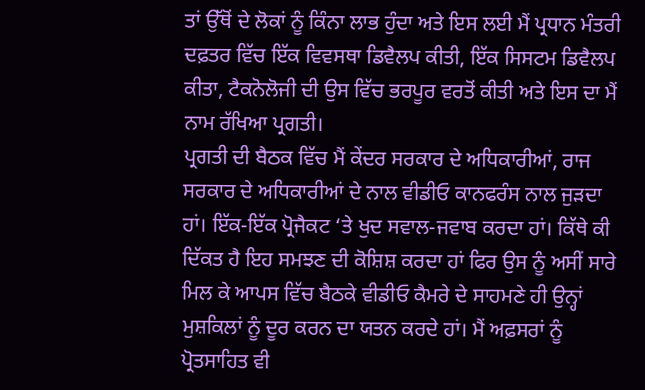ਤਾਂ ਉੱਥੋਂ ਦੇ ਲੋਕਾਂ ਨੂੰ ਕਿੰਨਾ ਲਾਭ ਹੁੰਦਾ ਅਤੇ ਇਸ ਲਈ ਮੈਂ ਪ੍ਰਧਾਨ ਮੰਤਰੀ ਦਫ਼ਤਰ ਵਿੱਚ ਇੱਕ ਵਿਵਸਥਾ ਡਿਵੈਲਪ ਕੀਤੀ, ਇੱਕ ਸਿਸਟਮ ਡਿਵੈਲਪ ਕੀਤਾ, ਟੈਕਨੋਲੋਜੀ ਦੀ ਉਸ ਵਿੱਚ ਭਰਪੂਰ ਵਰਤੋਂ ਕੀਤੀ ਅਤੇ ਇਸ ਦਾ ਮੈਂ ਨਾਮ ਰੱਖਿਆ ਪ੍ਰਗਤੀ।
ਪ੍ਰਗਤੀ ਦੀ ਬੈਠਕ ਵਿੱਚ ਮੈਂ ਕੇਂਦਰ ਸਰਕਾਰ ਦੇ ਅਧਿਕਾਰੀਆਂ, ਰਾਜ ਸਰਕਾਰ ਦੇ ਅਧਿਕਾਰੀਆਂ ਦੇ ਨਾਲ ਵੀਡੀਓ ਕਾਨਫਰੰਸ ਨਾਲ ਜੁੜਦਾ ਹਾਂ। ਇੱਕ-ਇੱਕ ਪ੍ਰੋਜੈਕਟ ‘ਤੇ ਖੁਦ ਸਵਾਲ-ਜਵਾਬ ਕਰਦਾ ਹਾਂ। ਕਿੱਥੇ ਕੀ ਦਿੱਕਤ ਹੈ ਇਹ ਸਮਝਣ ਦੀ ਕੋਸ਼ਿਸ਼ ਕਰਦਾ ਹਾਂ ਫਿਰ ਉਸ ਨੂੰ ਅਸੀਂ ਸਾਰੇ ਮਿਲ ਕੇ ਆਪਸ ਵਿੱਚ ਬੈਠਕੇ ਵੀਡੀਓ ਕੈਮਰੇ ਦੇ ਸਾਹਮਣੇ ਹੀ ਉਨ੍ਹਾਂ ਮੁਸ਼ਕਿਲਾਂ ਨੂੰ ਦੂਰ ਕਰਨ ਦਾ ਯਤਨ ਕਰਦੇ ਹਾਂ। ਮੈਂ ਅਫ਼ਸਰਾਂ ਨੂੰ ਪ੍ਰੋਤਸਾਹਿਤ ਵੀ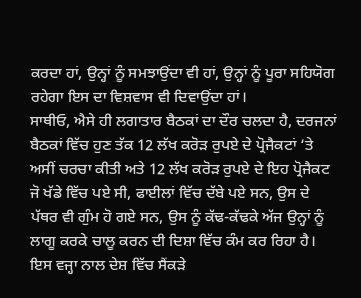ਕਰਦਾ ਹਾਂ, ਉਨ੍ਹਾਂ ਨੂੰ ਸਮਝਾਉਂਦਾ ਵੀ ਹਾਂ, ਉਨ੍ਹਾਂ ਨੂੰ ਪੂਰਾ ਸਹਿਯੋਗ ਰਹੇਗਾ ਇਸ ਦਾ ਵਿਸ਼ਵਾਸ ਵੀ ਦਿਵਾਉਂਦਾ ਹਾਂ।
ਸਾਥੀਓ, ਐਸੇ ਹੀ ਲਗਾਤਾਰ ਬੈਠਕਾਂ ਦਾ ਦੌਰ ਚਲਦਾ ਹੈ, ਦਰਜਨਾਂ ਬੈਠਕਾਂ ਵਿੱਚ ਹੁਣ ਤੱਕ 12 ਲੱਖ ਕਰੋੜ ਰੁਪਏ ਦੇ ਪ੍ਰੋਜੈਕਟਾਂ ‘ਤੇ ਅਸੀਂ ਚਰਚਾ ਕੀਤੀ ਅਤੇ 12 ਲੱਖ ਕਰੋੜ ਰੁਪਏ ਦੇ ਇਹ ਪ੍ਰੋਜੈਕਟ ਜੋ ਖੱਡੇ ਵਿੱਚ ਪਏ ਸੀ, ਫਾਈਲਾਂ ਵਿੱਚ ਦੱਬੇ ਪਏ ਸਨ, ਉਸ ਦੇ ਪੱਥਰ ਵੀ ਗੁੰਮ ਹੋ ਗਏ ਸਨ, ਉਸ ਨੂੰ ਕੱਢ-ਕੱਢਕੇ ਅੱਜ ਉਨ੍ਹਾਂ ਨੂੰ ਲਾਗੂ ਕਰਕੇ ਚਾਲੂ ਕਰਨ ਦੀ ਦਿਸ਼ਾ ਵਿੱਚ ਕੰਮ ਕਰ ਰਿਹਾ ਹੈ। ਇਸ ਵਜ੍ਹਾ ਨਾਲ ਦੇਸ਼ ਵਿੱਚ ਸੈਂਕੜੇ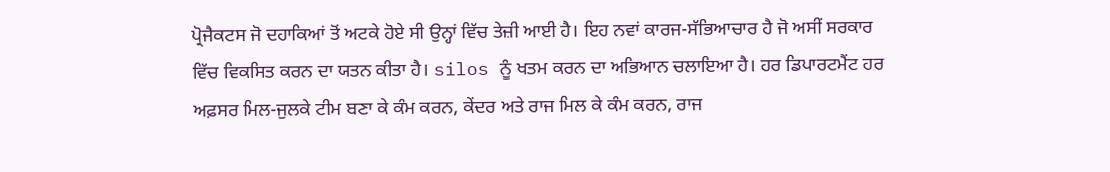ਪ੍ਰੋਜੈਕਟਸ ਜੋ ਦਹਾਕਿਆਂ ਤੋਂ ਅਟਕੇ ਹੋਏ ਸੀ ਉਨ੍ਹਾਂ ਵਿੱਚ ਤੇਜ਼ੀ ਆਈ ਹੈ। ਇਹ ਨਵਾਂ ਕਾਰਜ-ਸੱਭਿਆਚਾਰ ਹੈ ਜੋ ਅਸੀਂ ਸਰਕਾਰ ਵਿੱਚ ਵਿਕਸਿਤ ਕਰਨ ਦਾ ਯਤਨ ਕੀਤਾ ਹੈ। silos ਨੂੰ ਖਤਮ ਕਰਨ ਦਾ ਅਭਿਆਨ ਚਲਾਇਆ ਹੈ। ਹਰ ਡਿਪਾਰਟਮੈਂਟ ਹਰ ਅਫ਼ਸਰ ਮਿਲ-ਜੁਲਕੇ ਟੀਮ ਬਣਾ ਕੇ ਕੰਮ ਕਰਨ, ਕੇਂਦਰ ਅਤੇ ਰਾਜ ਮਿਲ ਕੇ ਕੰਮ ਕਰਨ, ਰਾਜ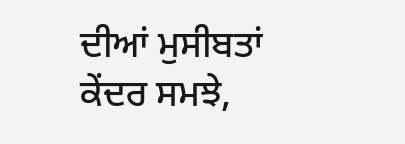ਦੀਆਂ ਮੁਸੀਬਤਾਂ ਕੇਂਦਰ ਸਮਝੇ,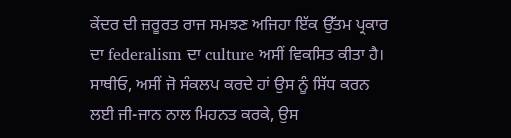ਕੇਂਦਰ ਦੀ ਜ਼ਰੂਰਤ ਰਾਜ ਸਮਝਣ ਅਜਿਹਾ ਇੱਕ ਉੱਤਮ ਪ੍ਰਕਾਰ ਦਾ federalism ਦਾ culture ਅਸੀਂ ਵਿਕਸਿਤ ਕੀਤਾ ਹੈ।
ਸਾਥੀਓ, ਅਸੀਂ ਜੋ ਸੰਕਲਪ ਕਰਦੇ ਹਾਂ ਉਸ ਨੂੰ ਸਿੱਧ ਕਰਨ ਲਈ ਜੀ-ਜਾਨ ਨਾਲ ਮਿਹਨਤ ਕਰਕੇ, ਉਸ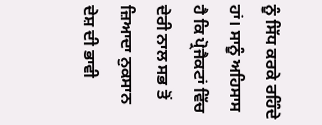ਨੂੰ ਸਿੱਧ ਕਰਕੇ ਰਹਿੰਦੇ ਹਾਂ। ਸਾਨੂੰ ਅਹਿਸਾਸ ਹੈ ਕਿ ਪ੍ਰੋਜੈਕਟਾਂ ਵਿੱਚ ਦੇਰੀ ਨਾਲ ਸਭ ਤੋਂ ਜ਼ਿਆਦਾ ਨੁਕਸਾਨ ਦੇਸ਼ ਦੀ ਭਾਵੀ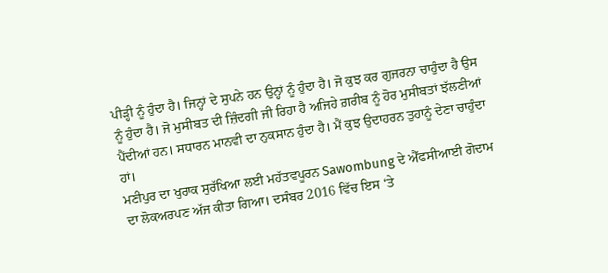ਪੀੜ੍ਹੀ ਨੂੰ ਹੁੰਦਾ ਹੈ। ਜਿਨ੍ਹਾਂ ਦੇ ਸੁਪਨੇ ਹਨ ਉਨ੍ਹਾਂ ਨੂੰ ਹੁੰਦਾ ਹੈ। ਜੋ ਕੁਝ ਕਰ ਗੁਜਰਨਾ ਚਾਹੁੰਦਾ ਹੈ ਉਸ ਨੂੰ ਹੁੰਦਾ ਹੈ। ਜੋ ਮੁਸੀਬਤ ਦੀ ਜ਼ਿੰਦਗੀ ਜੀ ਰਿਹਾ ਹੈ ਅਜਿਹੇ ਗ਼ਰੀਬ ਨੂੰ ਹੋਰ ਮੁਸੀਬਤਾਂ ਝੱਲਣੀਆਂ ਪੈਂਦੀਆਂ ਹਨ। ਸਧਾਰਨ ਮਾਨਵੀ ਦਾ ਨੁਕਸਾਨ ਹੁੰਦਾ ਹੈ। ਮੈਂ ਕੁਝ ਉਦਾਹਰਨ ਤੁਹਾਨੂੰ ਦੇਣਾ ਚਾਹੁੰਦਾ ਹਾਂ।
ਮਣੀਪੁਰ ਦਾ ਖੁਰਾਕ ਸੁਰੱਖਿਆ ਲਈ ਮਹੱਤਵਪੂਰਨ Sawombung ਦੇ ਐੱਫਸੀਆਈ ਗੋਦਾਮ ਦਾ ਲੋਕਅਰਪਣ ਅੱਜ ਕੀਤਾ ਗਿਆ। ਦਸੰਬਰ 2016 ਵਿੱਚ ਇਸ ‘ਤੇ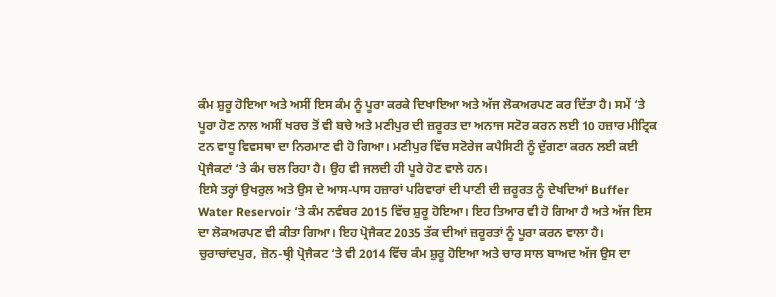ਕੰਮ ਸ਼ੁਰੂ ਹੋਇਆ ਅਤੇ ਅਸੀਂ ਇਸ ਕੰਮ ਨੂੰ ਪੂਰਾ ਕਰਕੇ ਦਿਖਾਇਆ ਅਤੇ ਅੱਜ ਲੋਕਅਰਪਣ ਕਰ ਦਿੱਤਾ ਹੈ। ਸਮੇਂ ‘ਤੇ ਪੂਰਾ ਹੋਣ ਨਾਲ ਅਸੀਂ ਖਰਚ ਤੋਂ ਵੀ ਬਚੇ ਅਤੇ ਮਣੀਪੁਰ ਦੀ ਜ਼ਰੂਰਤ ਦਾ ਅਨਾਜ ਸਟੋਰ ਕਰਨ ਲਈ 10 ਹਜ਼ਾਰ ਮੀਟ੍ਰਿਕ ਟਨ ਵਾਧੂ ਵਿਵਸਥਾ ਦਾ ਨਿਰਮਾਣ ਵੀ ਹੋ ਗਿਆ। ਮਣੀਪੁਰ ਵਿੱਚ ਸਟੋਰੇਜ ਕਪੈਸਿਟੀ ਨੂੰ ਦੁੱਗਣਾ ਕਰਨ ਲਈ ਕਈ ਪ੍ਰੋਜੈਕਟਾਂ ‘ਤੇ ਕੰਮ ਚਲ ਰਿਹਾ ਹੈ। ਉਹ ਵੀ ਜਲਦੀ ਹੀ ਪੂਰੇ ਹੋਣ ਵਾਲੇ ਹਨ।
ਇਸੇ ਤਰ੍ਹਾਂ ਉਖਰੁਲ ਅਤੇ ਉਸ ਦੇ ਆਸ-ਪਾਸ ਹਜ਼ਾਰਾਂ ਪਰਿਵਾਰਾਂ ਦੀ ਪਾਣੀ ਦੀ ਜ਼ਰੂਰਤ ਨੂੰ ਦੇਖਦਿਆਂ Buffer Water Reservoir ‘ਤੇ ਕੰਮ ਨਵੰਬਰ 2015 ਵਿੱਚ ਸ਼ੁਰੂ ਹੋਇਆ। ਇਹ ਤਿਆਰ ਵੀ ਹੋ ਗਿਆ ਹੈ ਅਤੇ ਅੱਜ ਇਸ ਦਾ ਲੋਕਅਰਪਣ ਵੀ ਕੀਤਾ ਗਿਆ। ਇਹ ਪ੍ਰੋਜੈਕਟ 2035 ਤੱਕ ਦੀਆਂ ਜ਼ਰੂਰਤਾਂ ਨੂੰ ਪੂਰਾ ਕਰਨ ਵਾਲਾ ਹੈ।
ਚੁਰਾਚਾਂਦਪੁਰ, ਜ਼ੋਨ-ਥ੍ਰੀ ਪ੍ਰੋਜੈਕਟ ‘ਤੇ ਵੀ 2014 ਵਿੱਚ ਕੰਮ ਸ਼ੁਰੂ ਹੋਇਆ ਅਤੇ ਚਾਰ ਸਾਲ ਬਾਅਦ ਅੱਜ ਉਸ ਦਾ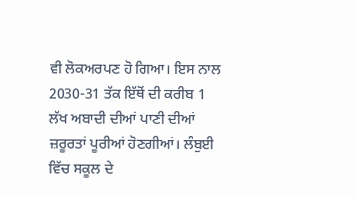ਵੀ ਲੋਕਅਰਪਣ ਹੋ ਗਿਆ। ਇਸ ਨਾਲ 2030-31 ਤੱਕ ਇੱਥੋਂ ਦੀ ਕਰੀਬ 1 ਲੱਖ ਅਬਾਦੀ ਦੀਆਂ ਪਾਣੀ ਦੀਆਂ ਜ਼ਰੂਰਤਾਂ ਪੂਰੀਆਂ ਹੋਣਗੀਆਂ। ਲੰਬੁਈ ਵਿੱਚ ਸਕੂਲ ਦੇ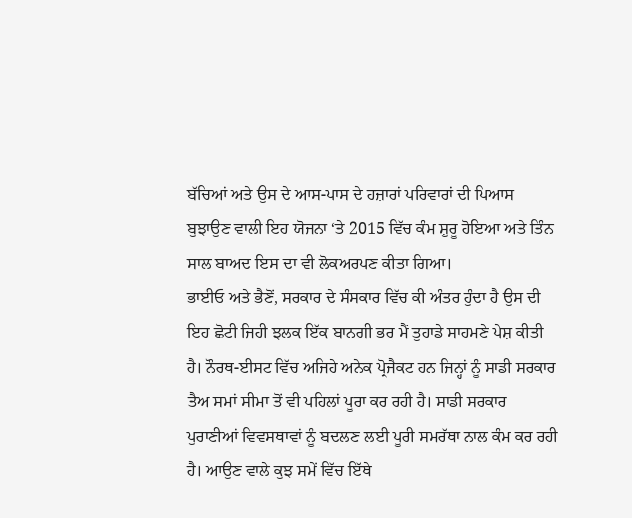ਬੱਚਿਆਂ ਅਤੇ ਉਸ ਦੇ ਆਸ-ਪਾਸ ਦੇ ਹਜ਼ਾਰਾਂ ਪਰਿਵਾਰਾਂ ਦੀ ਪਿਆਸ ਬੁਝਾਉਣ ਵਾਲੀ ਇਹ ਯੋਜਨਾ ‘ਤੇ 2015 ਵਿੱਚ ਕੰਮ ਸ਼ੁਰੂ ਹੋਇਆ ਅਤੇ ਤਿੰਨ ਸਾਲ ਬਾਅਦ ਇਸ ਦਾ ਵੀ ਲੋਕਅਰਪਣ ਕੀਤਾ ਗਿਆ।
ਭਾਈਓ ਅਤੇ ਭੈਣੋਂ, ਸਰਕਾਰ ਦੇ ਸੰਸਕਾਰ ਵਿੱਚ ਕੀ ਅੰਤਰ ਹੁੰਦਾ ਹੈ ਉਸ ਦੀ ਇਹ ਛੋਟੀ ਜਿਹੀ ਝਲਕ ਇੱਕ ਬਾਨਗੀ ਭਰ ਮੈਂ ਤੁਹਾਡੇ ਸਾਹਮਣੇ ਪੇਸ਼ ਕੀਤੀ ਹੈ। ਨੌਰਥ-ਈਸਟ ਵਿੱਚ ਅਜਿਹੇ ਅਨੇਕ ਪ੍ਰੋਜੈਕਟ ਹਨ ਜਿਨ੍ਹਾਂ ਨੂੰ ਸਾਡੀ ਸਰਕਾਰ ਤੈਅ ਸਮਾਂ ਸੀਮਾ ਤੋਂ ਵੀ ਪਹਿਲਾਂ ਪੂਰਾ ਕਰ ਰਹੀ ਹੈ। ਸਾਡੀ ਸਰਕਾਰ ਪੁਰਾਣੀਆਂ ਵਿਵਸਥਾਵਾਂ ਨੂੰ ਬਦਲਣ ਲਈ ਪੂਰੀ ਸਮਰੱਥਾ ਨਾਲ ਕੰਮ ਕਰ ਰਹੀ ਹੈ। ਆਉਣ ਵਾਲੇ ਕੁਝ ਸਮੇਂ ਵਿੱਚ ਇੱਥੇ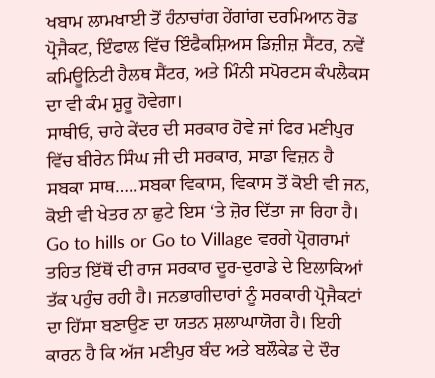ਖਬਾਮ ਲਾਮਖਾਈ ਤੋਂ ਹੰਨਾਚਾਂਗ ਹੇਂਗਾਂਗ ਦਰਮਿਆਨ ਰੋਡ ਪ੍ਰੋਜੈਕਟ, ਇੰਫਾਲ ਵਿੱਚ ਇੰਫੈਕਸ਼ਿਅਸ ਡਿਜ਼ੀਜ਼ ਸੈਂਟਰ, ਨਵੇਂ ਕਮਿਊਨਿਟੀ ਹੈਲਥ ਸੈਂਟਰ, ਅਤੇ ਮਿੰਨੀ ਸਪੋਰਟਸ ਕੰਪਲੈਕਸ ਦਾ ਵੀ ਕੰਮ ਸ਼ੁਰੂ ਹੋਵੇਗਾ।
ਸਾਥੀਓ, ਚਾਹੇ ਕੇਂਦਰ ਦੀ ਸਰਕਾਰ ਹੋਵੇ ਜਾਂ ਫਿਰ ਮਣੀਪੁਰ ਵਿੱਚ ਬੀਰੇਨ ਸਿੰਘ ਜੀ ਦੀ ਸਰਕਾਰ, ਸਾਡਾ ਵਿਜ਼ਨ ਹੈ ਸਬਕਾ ਸਾਥ…..ਸਬਕਾ ਵਿਕਾਸ, ਵਿਕਾਸ ਤੋਂ ਕੋਈ ਵੀ ਜਨ, ਕੋਈ ਵੀ ਖੇਤਰ ਨਾ ਛੁਟੇ ਇਸ ‘ਤੇ ਜ਼ੋਰ ਦਿੱਤਾ ਜਾ ਰਿਹਾ ਹੈ। Go to hills or Go to Village ਵਰਗੇ ਪ੍ਰੋਗਰਾਮਾਂ ਤਹਿਤ ਇੱਥੋਂ ਦੀ ਰਾਜ ਸਰਕਾਰ ਦੂਰ-ਦੁਰਾਡੇ ਦੇ ਇਲਾਕਿਆਂ ਤੱਕ ਪਹੁੰਚ ਰਹੀ ਹੈ। ਜਨਭਾਗੀਦਾਰਾਂ ਨੂੰ ਸਰਕਾਰੀ ਪ੍ਰੋਜੈਕਟਾਂ ਦਾ ਹਿੱਸਾ ਬਣਾਉਣ ਦਾ ਯਤਨ ਸ਼ਲਾਘਾਯੋਗ ਹੈ। ਇਹੀ ਕਾਰਨ ਹੈ ਕਿ ਅੱਜ ਮਣੀਪੁਰ ਬੰਦ ਅਤੇ ਬਲੌਕੇਡ ਦੇ ਦੌਰ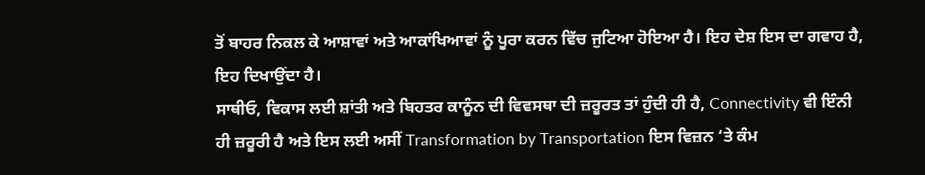ਤੋਂ ਬਾਹਰ ਨਿਕਲ ਕੇ ਆਸ਼ਾਵਾਂ ਅਤੇ ਆਕਾਂਖਿਆਵਾਂ ਨੂੰ ਪੂਰਾ ਕਰਨ ਵਿੱਚ ਜੁਟਿਆ ਹੋਇਆ ਹੈ। ਇਹ ਦੇਸ਼ ਇਸ ਦਾ ਗਵਾਹ ਹੈ, ਇਹ ਦਿਖਾਉਂਦਾ ਹੈ।
ਸਾਥੀਓ, ਵਿਕਾਸ ਲਈ ਸ਼ਾਂਤੀ ਅਤੇ ਬਿਹਤਰ ਕਾਨੂੰਨ ਦੀ ਵਿਵਸਥਾ ਦੀ ਜ਼ਰੂਰਤ ਤਾਂ ਹੁੰਦੀ ਹੀ ਹੈ, Connectivity ਵੀ ਇੰਨੀ ਹੀ ਜ਼ਰੂਰੀ ਹੈ ਅਤੇ ਇਸ ਲਈ ਅਸੀਂ Transformation by Transportation ਇਸ ਵਿਜ਼ਨ ‘ਤੇ ਕੰਮ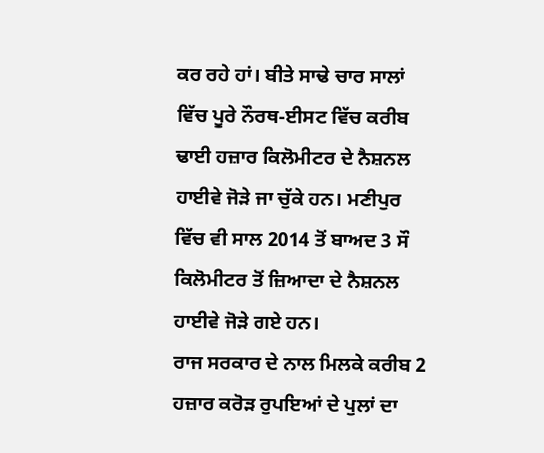ਕਰ ਰਹੇ ਹਾਂ। ਬੀਤੇ ਸਾਢੇ ਚਾਰ ਸਾਲਾਂ ਵਿੱਚ ਪੂਰੇ ਨੌਰਥ-ਈਸਟ ਵਿੱਚ ਕਰੀਬ ਢਾਈ ਹਜ਼ਾਰ ਕਿਲੋਮੀਟਰ ਦੇ ਨੈਸ਼ਨਲ ਹਾਈਵੇ ਜੋੜੇ ਜਾ ਚੁੱਕੇ ਹਨ। ਮਣੀਪੁਰ ਵਿੱਚ ਵੀ ਸਾਲ 2014 ਤੋਂ ਬਾਅਦ 3 ਸੌ ਕਿਲੋਮੀਟਰ ਤੋਂ ਜ਼ਿਆਦਾ ਦੇ ਨੈਸ਼ਨਲ ਹਾਈਵੇ ਜੋੜੇ ਗਏ ਹਨ।
ਰਾਜ ਸਰਕਾਰ ਦੇ ਨਾਲ ਮਿਲਕੇ ਕਰੀਬ 2 ਹਜ਼ਾਰ ਕਰੋੜ ਰੁਪਇਆਂ ਦੇ ਪੁਲਾਂ ਦਾ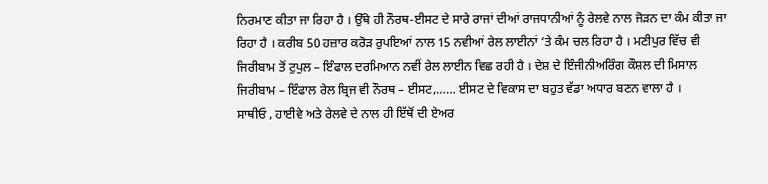ਨਿਰਮਾਣ ਕੀਤਾ ਜਾ ਰਿਹਾ ਹੈ । ਉੱਥੇ ਹੀ ਨੌਰਥ-ਈਸਟ ਦੇ ਸਾਰੇ ਰਾਜਾਂ ਦੀਆਂ ਰਾਜਧਾਨੀਆਂ ਨੂੰ ਰੇਲਵੇ ਨਾਲ ਜੋੜਨ ਦਾ ਕੰਮ ਕੀਤਾ ਜਾ ਰਿਹਾ ਹੈ । ਕਰੀਬ 50 ਹਜ਼ਾਰ ਕਰੋੜ ਰੁਪਇਆਂ ਨਾਲ 15 ਨਵੀਆਂ ਰੇਲ ਲਾਈਨਾਂ ‘ਤੇ ਕੰਮ ਚਲ ਰਿਹਾ ਹੈ । ਮਣੀਪੁਰ ਵਿੱਚ ਵੀ ਜਿਰੀਬਾਮ ਤੋਂ ਟੁਪੁਲ – ਇੰਫਾਲ ਦਰਮਿਆਨ ਨਵੀਂ ਰੇਲ ਲਾਈਨ ਵਿਛ ਰਹੀ ਹੈ । ਦੇਸ਼ ਦੇ ਇੰਜੀਨੀਅਰਿੰਗ ਕੌਸ਼ਲ ਦੀ ਮਿਸਾਲ ਜਿਰੀਬਾਮ – ਇੰਫਾਲ ਰੇਲ ਬ੍ਰਿਜ ਵੀ ਨੌਰਥ – ਈਸਟ,…… ਈਸਟ ਦੇ ਵਿਕਾਸ ਦਾ ਬਹੁਤ ਵੱਡਾ ਅਧਾਰ ਬਣਨ ਵਾਲਾ ਹੈ ।
ਸਾਥੀਓ , ਹਾਈਵੇ ਅਤੇ ਰੇਲਵੇ ਦੇ ਨਾਲ ਹੀ ਇੱਥੋਂ ਦੀ ਏਅਰ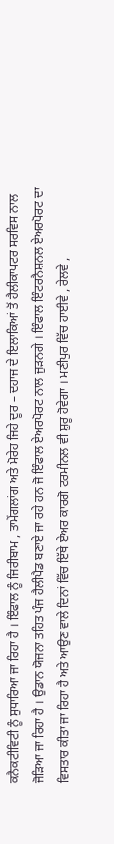ਕਨੈਕਟੀਵਿਟੀ ਨੂੰ ਸੁਧਾਰਿਆ ਜਾ ਰਿਹਾ ਹੈ । ਇੰਫਾਲ ਨੂੰ ਜਿਰੀਬਾਮ , ਤਾਮੇਂਗਲਾਂਗ ਅਤੇ ਮੋਰੇਹ ਜਿਹੇ ਦੂਰ – ਦਹਾਜ ਦੇ ਇਲਾਕਿਆਂ ਤੋਂ ਹੈਲੀਕਾਪਟਰ ਸਰਵਿਸ ਨਾਲ ਜੋੜਿਆ ਜਾ ਰਿਹਾ ਹੈ । ਉਡਾਨ ਯੋਜਨਾ ਤਹਿਤ ਪੰਜ ਹੈਲੀਪੈਡ ਬਣਾਏ ਜਾ ਰਹੇ ਹਨ ਜੋ ਇੰਫਾਲ ਏਅਰਪੋਰਟ ਨਾਲ ਜੁੜਨਗੇ । ਇੰਫਾਲ ਇੰਟਰਨੈਸ਼ਨਲ ਏਅਰਪੋਰਟ ਦਾ ਵਿਸਤਾਰ ਕੀਤਾ ਜਾ ਰਿਹਾ ਹੈ ਅਤੇ ਆਉਣ ਵਾਲੇ ਦਿਨਾਂ ਵਿੱਚ ਇੱਥੇ ਏਅਰ ਕਾਰਗੋ ਟਰਮੀਨਲ ਵੀ ਸ਼ੁਰੂ ਹੋਵੇਗਾ । ਮਣੀਪੁਰ ਵਿੱਚ ਹਾਈਵੇ , ਰੇਲਵੇ ,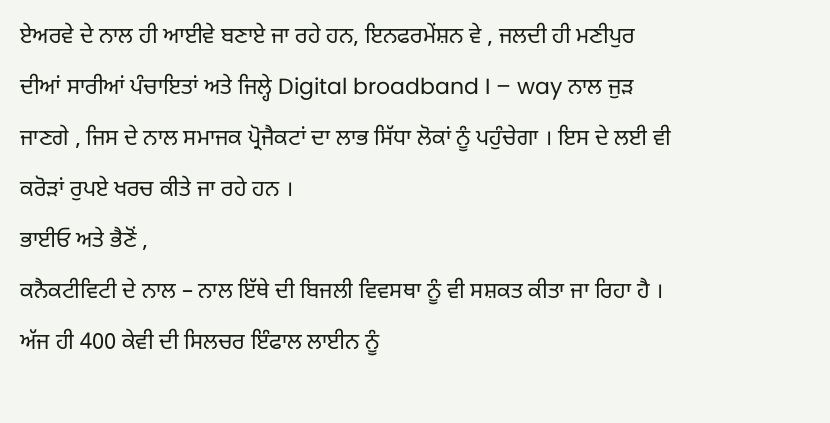ਏਅਰਵੇ ਦੇ ਨਾਲ ਹੀ ਆਈਵੇ ਬਣਾਏ ਜਾ ਰਹੇ ਹਨ, ਇਨਫਰਮੇਂਸ਼ਨ ਵੇ , ਜਲਦੀ ਹੀ ਮਣੀਪੁਰ ਦੀਆਂ ਸਾਰੀਆਂ ਪੰਚਾਇਤਾਂ ਅਤੇ ਜਿਲ੍ਹੇ Digital broadband I – way ਨਾਲ ਜੁੜ ਜਾਣਗੇ , ਜਿਸ ਦੇ ਨਾਲ ਸਮਾਜਕ ਪ੍ਰੋਜੈਕਟਾਂ ਦਾ ਲਾਭ ਸਿੱਧਾ ਲੋਕਾਂ ਨੂੰ ਪਹੁੰਚੇਗਾ । ਇਸ ਦੇ ਲਈ ਵੀ ਕਰੋੜਾਂ ਰੁਪਏ ਖਰਚ ਕੀਤੇ ਜਾ ਰਹੇ ਹਨ ।
ਭਾਈਓ ਅਤੇ ਭੈਣੋਂ ,
ਕਨੈਕਟੀਵਿਟੀ ਦੇ ਨਾਲ – ਨਾਲ ਇੱਥੇ ਦੀ ਬਿਜਲੀ ਵਿਵਸਥਾ ਨੂੰ ਵੀ ਸਸ਼ਕਤ ਕੀਤਾ ਜਾ ਰਿਹਾ ਹੈ । ਅੱਜ ਹੀ 400 ਕੇਵੀ ਦੀ ਸਿਲਚਰ ਇੰਫਾਲ ਲਾਈਨ ਨੂੰ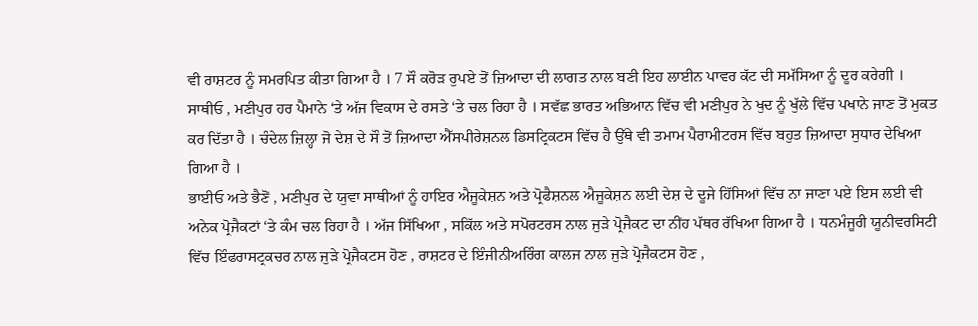ਵੀ ਰਾਸ਼ਟਰ ਨੂੰ ਸਮਰਪਿਤ ਕੀਤਾ ਗਿਆ ਹੈ । 7 ਸੌ ਕਰੋੜ ਰੁਪਏ ਤੋਂ ਜ਼ਿਆਦਾ ਦੀ ਲਾਗਤ ਨਾਲ ਬਣੀ ਇਹ ਲਾਈਨ ਪਾਵਰ ਕੱਟ ਦੀ ਸਮੱਸਿਆ ਨੂੰ ਦੂਰ ਕਰੇਗੀ ।
ਸਾਥੀਓ , ਮਣੀਪੁਰ ਹਰ ਪੈਮਾਨੇ ‘ਤੇ ਅੱਜ ਵਿਕਾਸ ਦੇ ਰਸਤੇ ‘ਤੇ ਚਲ ਰਿਹਾ ਹੈ । ਸਵੱਛ ਭਾਰਤ ਅਭਿਆਨ ਵਿੱਚ ਵੀ ਮਣੀਪੁਰ ਨੇ ਖੁਦ ਨੂੰ ਖੁੱਲੇ ਵਿੱਚ ਪਖਾਨੇ ਜਾਣ ਤੋਂ ਮੁਕਤ ਕਰ ਦਿੱਤਾ ਹੈ । ਚੰਦੇਲ ਜ਼ਿਲ੍ਹਾ ਜੋ ਦੇਸ਼ ਦੇ ਸੌ ਤੋਂ ਜ਼ਿਆਦਾ ਐੱਸਪੀਰੇਸ਼ਨਲ ਡਿਸਟ੍ਰਿਕਟਸ ਵਿੱਚ ਹੈ ਉੱਥੇ ਵੀ ਤਮਾਮ ਪੈਰਾਮੀਟਰਸ ਵਿੱਚ ਬਹੁਤ ਜ਼ਿਆਦਾ ਸੁਧਾਰ ਦੇਖਿਆ ਗਿਆ ਹੈ ।
ਭਾਈਓ ਅਤੇ ਭੈਣੋਂ , ਮਣੀਪੁਰ ਦੇ ਯੁਵਾ ਸਾਥੀਆਂ ਨੂੰ ਹਾਇਰ ਐਜੂਕੇਸ਼ਨ ਅਤੇ ਪ੍ਰੋਫੈਸ਼ਨਲ ਐਜੂਕੇਸ਼ਨ ਲਈ ਦੇਸ਼ ਦੇ ਦੂਜੇ ਹਿੱਸਿਆਂ ਵਿੱਚ ਨਾ ਜਾਣਾ ਪਏ ਇਸ ਲਈ ਵੀ ਅਨੇਕ ਪ੍ਰੋਜੈਕਟਾਂ ‘ਤੇ ਕੰਮ ਚਲ ਰਿਹਾ ਹੈ । ਅੱਜ ਸਿੱਖਿਆ , ਸਕਿੱਲ ਅਤੇ ਸਪੋਰਟਰਸ ਨਾਲ ਜੁੜੇ ਪ੍ਰੋਜੈਕਟ ਦਾ ਨੀਂਹ ਪੱਥਰ ਰੱਖਿਆ ਗਿਆ ਹੈ । ਧਨਮੰਜੂਰੀ ਯੂਨੀਵਰਸਿਟੀ ਵਿੱਚ ਇੰਫਰਾਸਟ੍ਰਕਚਰ ਨਾਲ ਜੁੜੇ ਪ੍ਰੋਜੈਕਟਸ ਹੋਣ , ਰਾਸ਼ਟਰ ਦੇ ਇੰਜੀਨੀਅਰਿੰਗ ਕਾਲਜ ਨਾਲ ਜੁੜੇ ਪ੍ਰੋਜੈਕਟਸ ਹੋਣ ,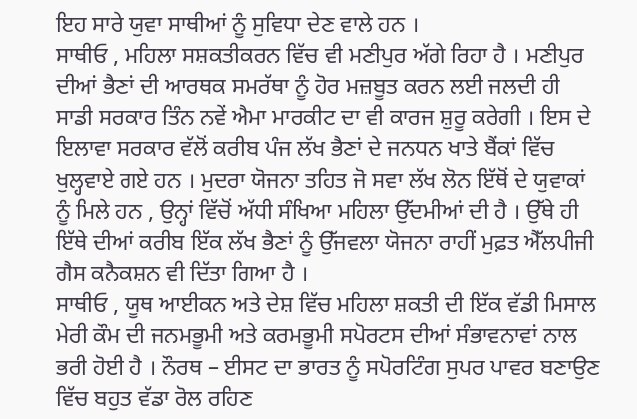ਇਹ ਸਾਰੇ ਯੁਵਾ ਸਾਥੀਆਂ ਨੂੰ ਸੁਵਿਧਾ ਦੇਣ ਵਾਲੇ ਹਨ ।
ਸਾਥੀਓ , ਮਹਿਲਾ ਸਸ਼ਕਤੀਕਰਨ ਵਿੱਚ ਵੀ ਮਣੀਪੁਰ ਅੱਗੇ ਰਿਹਾ ਹੈ । ਮਣੀਪੁਰ ਦੀਆਂ ਭੈਣਾਂ ਦੀ ਆਰਥਕ ਸਮਰੱਥਾ ਨੂੰ ਹੋਰ ਮਜ਼ਬੂਤ ਕਰਨ ਲਈ ਜਲਦੀ ਹੀ ਸਾਡੀ ਸਰਕਾਰ ਤਿੰਨ ਨਵੇਂ ਐਮਾ ਮਾਰਕੀਟ ਦਾ ਵੀ ਕਾਰਜ ਸ਼ੁਰੂ ਕਰੇਗੀ । ਇਸ ਦੇ ਇਲਾਵਾ ਸਰਕਾਰ ਵੱਲੋਂ ਕਰੀਬ ਪੰਜ ਲੱਖ ਭੈਣਾਂ ਦੇ ਜਨਧਨ ਖਾਤੇ ਬੈਂਕਾਂ ਵਿੱਚ ਖੁਲ੍ਹਵਾਏ ਗਏ ਹਨ । ਮੁਦਰਾ ਯੋਜਨਾ ਤਹਿਤ ਜੋ ਸਵਾ ਲੱਖ ਲੋਨ ਇੱਥੋਂ ਦੇ ਯੁਵਾਕਾਂ ਨੂੰ ਮਿਲੇ ਹਨ , ਉਨ੍ਹਾਂ ਵਿੱਚੋਂ ਅੱਧੀ ਸੰਖਿਆ ਮਹਿਲਾ ਉੱਦਮੀਆਂ ਦੀ ਹੈ । ਉੱਥੇ ਹੀ ਇੱਥੇ ਦੀਆਂ ਕਰੀਬ ਇੱਕ ਲੱਖ ਭੈਣਾਂ ਨੂੰ ਉੱਜਵਲਾ ਯੋਜਨਾ ਰਾਹੀਂ ਮੁਫ਼ਤ ਐੱਲਪੀਜੀ ਗੈਸ ਕਨੈਕਸ਼ਨ ਵੀ ਦਿੱਤਾ ਗਿਆ ਹੈ ।
ਸਾਥੀਓ , ਯੂਥ ਆਈਕਨ ਅਤੇ ਦੇਸ਼ ਵਿੱਚ ਮਹਿਲਾ ਸ਼ਕਤੀ ਦੀ ਇੱਕ ਵੱਡੀ ਮਿਸਾਲ ਮੇਰੀ ਕੌਮ ਦੀ ਜਨਮਭੂਮੀ ਅਤੇ ਕਰਮਭੂਮੀ ਸਪੋਰਟਸ ਦੀਆਂ ਸੰਭਾਵਨਾਵਾਂ ਨਾਲ ਭਰੀ ਹੋਈ ਹੈ । ਨੌਰਥ – ਈਸਟ ਦਾ ਭਾਰਤ ਨੂੰ ਸਪੋਰਟਿੰਗ ਸੁਪਰ ਪਾਵਰ ਬਣਾਉਣ ਵਿੱਚ ਬਹੁਤ ਵੱਡਾ ਰੋਲ ਰਹਿਣ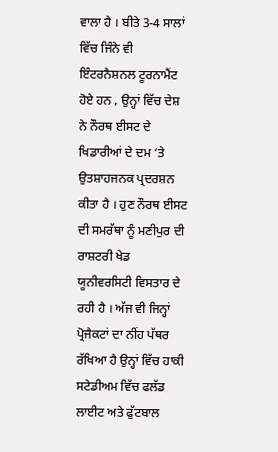ਵਾਲਾ ਹੈ । ਬੀਤੇ 3-4 ਸਾਲਾਂ ਵਿੱਚ ਜਿੰਨੇ ਵੀ ਇੰਟਰਨੈਸ਼ਨਲ ਟੂਰਨਾਮੈਂਟ ਹੋਏ ਹਨ , ਉਨ੍ਹਾਂ ਵਿੱਚ ਦੇਸ਼ ਨੇ ਨੌਰਥ ਈਸਟ ਦੇ ਖਿਡਾਰੀਆਂ ਦੇ ਦਮ ‘ਤੇ ਉਤਸ਼ਾਹਜਨਕ ਪ੍ਰਦਰਸ਼ਨ ਕੀਤਾ ਹੈ । ਹੁਣ ਨੌਰਥ ਈਸਟ ਦੀ ਸਮਰੱਥਾ ਨੂੰ ਮਣੀਪੁਰ ਦੀ ਰਾਸ਼ਟਰੀ ਖੇਡ ਯੂਨੀਵਰਸਿਟੀ ਵਿਸਤਾਰ ਦੇ ਰਹੀ ਹੈ । ਅੱਜ ਵੀ ਜਿਨ੍ਹਾਂ ਪ੍ਰੋਜੈਕਟਾਂ ਦਾ ਨੀਂਹ ਪੱਥਰ ਰੱਖਿਆ ਹੈ ਉਨ੍ਹਾਂ ਵਿੱਚ ਹਾਕੀ ਸਟੇਡੀਅਮ ਵਿੱਚ ਫਲੱਡ ਲਾਈਟ ਅਤੇ ਫੁੱਟਬਾਲ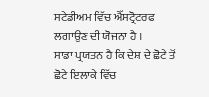ਸਟੇਡੀਅਮ ਵਿੱਚ ਐੱਸਟ੍ਰੋਟਰਫ ਲਗਾਉਣ ਦੀ ਯੋਜਨਾ ਹੈ ।
ਸਾਡਾ ਪ੍ਰਯਤਨ ਹੈ ਕਿ ਦੇਸ਼ ਦੇ ਛੋਟੇ ਤੋਂ ਛੋਟੇ ਇਲਾਕੇ ਵਿੱਚ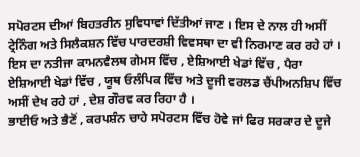ਸਪੋਰਟਸ ਦੀਆਂ ਬਿਹਤਰੀਨ ਸੁਵਿਧਾਵਾਂ ਦਿੱਤੀਆਂ ਜਾਣ । ਇਸ ਦੇ ਨਾਲ ਹੀ ਅਸੀਂ ਟ੍ਰੇਨਿੰਗ ਅਤੇ ਸਿਲੈਕਸ਼ਨ ਵਿੱਚ ਪਾਰਦਰਸ਼ੀ ਵਿਵਸਥਾ ਦਾ ਵੀ ਨਿਰਮਾਣ ਕਰ ਰਹੇ ਹਾਂ । ਇਸ ਦਾ ਨਤੀਜਾ ਕਾਮਨਵੈਲਥ ਗੇਮਸ ਵਿੱਚ , ਏਸ਼ਿਆਈ ਖੇਡਾਂ ਵਿੱਚ , ਪੈਰਾ ਏਸ਼ਿਆਈ ਖੇਡਾਂ ਵਿੱਚ , ਯੂਥ ਓਲੰਪਿਕ ਵਿੱਚ ਅਤੇ ਦੂਜੀ ਵਰਲਡ ਚੈਂਪੀਅਨਸ਼ਿਪ ਵਿੱਚ ਅਸੀਂ ਦੇਖ ਰਹੇ ਹਾਂ , ਦੇਸ਼ ਗੌਰਵ ਕਰ ਰਿਹਾ ਹੈ ।
ਭਾਈਓ ਅਤੇ ਭੈਣੋਂ , ਕਰਪਸ਼ੰਨ ਚਾਹੇ ਸਪੋਰਟਸ ਵਿੱਚ ਹੋਵੇ ਜਾਂ ਫਿਰ ਸਰਕਾਰ ਦੇ ਦੂਜੇ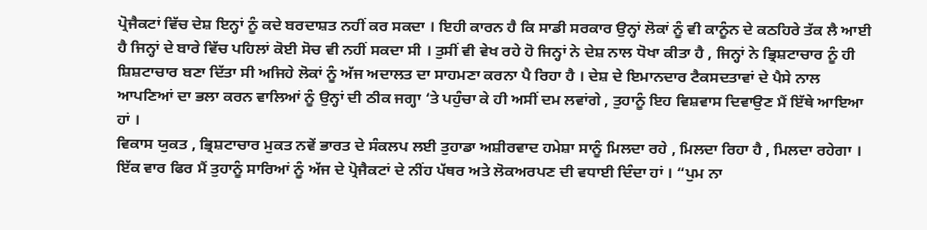ਪ੍ਰੋਜੈਕਟਾਂ ਵਿੱਚ ਦੇਸ਼ ਇਨ੍ਹਾਂ ਨੂੰ ਕਦੇ ਬਰਦਾਸ਼ਤ ਨਹੀਂ ਕਰ ਸਕਦਾ । ਇਹੀ ਕਾਰਨ ਹੈ ਕਿ ਸਾਡੀ ਸਰਕਾਰ ਉਨ੍ਹਾਂ ਲੋਕਾਂ ਨੂੰ ਵੀ ਕਾਨੂੰਨ ਦੇ ਕਠਹਿਰੇ ਤੱਕ ਲੈ ਆਈ ਹੈ ਜਿਨ੍ਹਾਂ ਦੇ ਬਾਰੇ ਵਿੱਚ ਪਹਿਲਾਂ ਕੋਈ ਸੋਚ ਵੀ ਨਹੀਂ ਸਕਦਾ ਸੀ । ਤੁਸੀਂ ਵੀ ਵੇਖ ਰਹੇ ਹੋ ਜਿਨ੍ਹਾਂ ਨੇ ਦੇਸ਼ ਨਾਲ ਧੋਖਾ ਕੀਤਾ ਹੈ , ਜਿਨ੍ਹਾਂ ਨੇ ਭ੍ਰਿਸ਼ਟਾਚਾਰ ਨੂੰ ਹੀ ਸ਼ਿਸ਼ਟਾਚਾਰ ਬਣਾ ਦਿੱਤਾ ਸੀ ਅਜਿਹੇ ਲੋਕਾਂ ਨੂੰ ਅੱਜ ਅਦਾਲਤ ਦਾ ਸਾਹਮਣਾ ਕਰਨਾ ਪੈ ਰਿਹਾ ਹੈ । ਦੇਸ਼ ਦੇ ਇਮਾਨਦਾਰ ਟੈਕਸਦਤਾਵਾਂ ਦੇ ਪੈਸੇ ਨਾਲ ਆਪਣਿਆਂ ਦਾ ਭਲਾ ਕਰਨ ਵਾਲਿਆਂ ਨੂੰ ਉਨ੍ਹਾਂ ਦੀ ਠੀਕ ਜਗ੍ਹਾ ‘ਤੇ ਪਹੁੰਚਾ ਕੇ ਹੀ ਅਸੀਂ ਦਮ ਲਵਾਂਗੇ , ਤੁਹਾਨੂੰ ਇਹ ਵਿਸ਼ਵਾਸ ਦਿਵਾਉਣ ਮੈਂ ਇੱਥੇ ਆਇਆ ਹਾਂ ।
ਵਿਕਾਸ ਯੁਕਤ , ਭ੍ਰਿਸ਼ਟਾਚਾਰ ਮੁਕਤ ਨਵੇਂ ਭਾਰਤ ਦੇ ਸੰਕਲਪ ਲਈ ਤੁਹਾਡਾ ਅਸ਼ੀਰਵਾਦ ਹਮੇਸ਼ਾ ਸਾਨੂੰ ਮਿਲਦਾ ਰਹੇ , ਮਿਲਦਾ ਰਿਹਾ ਹੈ , ਮਿਲਦਾ ਰਹੇਗਾ । ਇੱਕ ਵਾਰ ਫਿਰ ਮੈਂ ਤੁਹਾਨੂੰ ਸਾਰਿਆਂ ਨੂੰ ਅੱਜ ਦੇ ਪ੍ਰੋਜੈਕਟਾਂ ਦੇ ਨੀਂਹ ਪੱਥਰ ਅਤੇ ਲੋਕਅਰਪਣ ਦੀ ਵਧਾਈ ਦਿੰਦਾ ਹਾਂ । “ਪੁਮ ਨਾ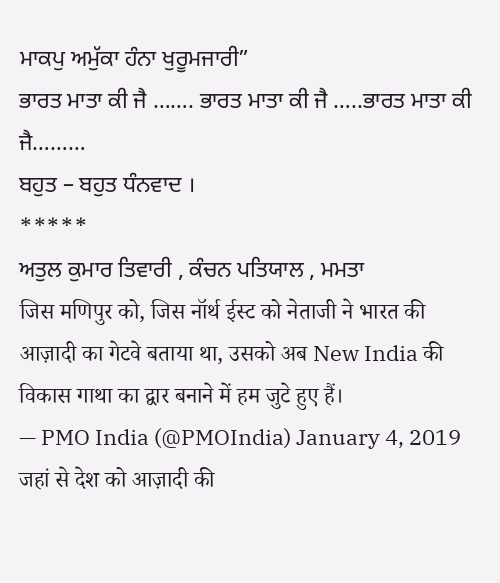ਮਾਕਪੁ ਅਮੁੱਕਾ ਹੰਨਾ ਖੁਰੂਮਜਾਰੀ”
ਭਾਰਤ ਮਾਤਾ ਕੀ ਜੈ ……. ਭਾਰਤ ਮਾਤਾ ਕੀ ਜੈ …..ਭਾਰਤ ਮਾਤਾ ਕੀ ਜੈ………
ਬਹੁਤ – ਬਹੁਤ ਧੰਨਵਾਦ ।
*****
ਅਤੁਲ ਕੁਮਾਰ ਤਿਵਾਰੀ , ਕੰਚਨ ਪਤਿਯਾਲ , ਮਮਤਾ
जिस मणिपुर को, जिस नॉर्थ ईस्ट को नेताजी ने भारत की आज़ादी का गेटवे बताया था, उसको अब New India की विकास गाथा का द्वार बनाने में हम जुटे हुए हैं।
— PMO India (@PMOIndia) January 4, 2019
जहां से देश को आज़ादी की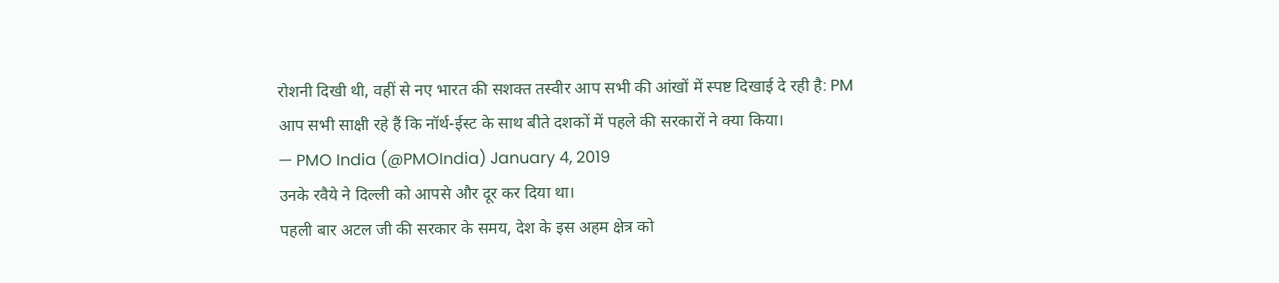रोशनी दिखी थी, वहीं से नए भारत की सशक्त तस्वीर आप सभी की आंखों में स्पष्ट दिखाई दे रही है: PM
आप सभी साक्षी रहे हैं कि नॉर्थ-ईस्ट के साथ बीते दशकों में पहले की सरकारों ने क्या किया।
— PMO India (@PMOIndia) January 4, 2019
उनके रवैये ने दिल्ली को आपसे और दूर कर दिया था।
पहली बार अटल जी की सरकार के समय, देश के इस अहम क्षेत्र को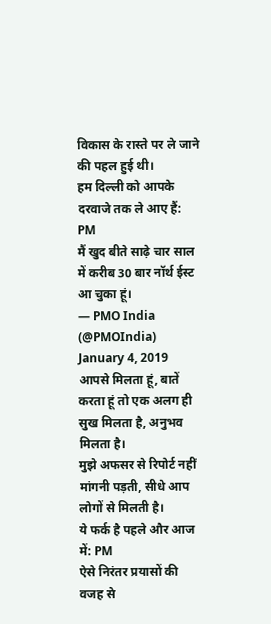विकास के रास्ते पर ले जाने की पहल हुई थी।
हम दिल्ली को आपके दरवाजे तक ले आए हैं: PM
मैं खुद बीते साढ़े चार साल में करीब 30 बार नॉर्थ ईस्ट आ चुका हूं।
— PMO India (@PMOIndia) January 4, 2019
आपसे मिलता हूं, बातें करता हूं तो एक अलग ही सुख मिलता है, अनुभव मिलता है।
मुझे अफसर से रिपोर्ट नहीं मांगनी पड़ती, सीधे आप लोगों से मिलती है।
ये फर्क है पहले और आज में: PM
ऐसे निरंतर प्रयासों की वजह से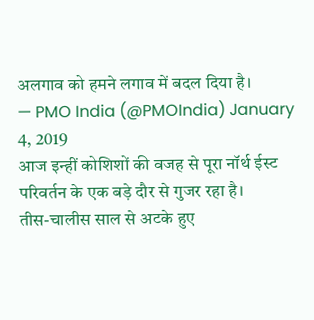अलगाव को हमने लगाव में बदल दिया है।
— PMO India (@PMOIndia) January 4, 2019
आज इन्हीं कोशिशों की वजह से पूरा नॉर्थ ईस्ट परिवर्तन के एक बड़े दौर से गुजर रहा है।
तीस-चालीस साल से अटके हुए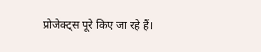प्रोजेक्ट्स पूरे किए जा रहे हैं।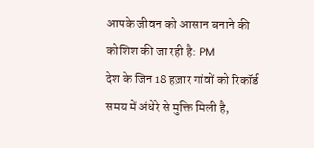आपके जीवन को आसान बनाने की कोशिश की जा रही है: PM
देश के जिन 18 हज़ार गांवों को रिकॉर्ड समय में अंधेरे से मुक्ति मिली है,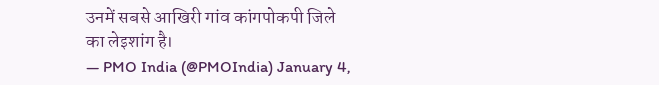उनमें सबसे आखिरी गांव कांगपोकपी जिले का लेइशांग है।
— PMO India (@PMOIndia) January 4,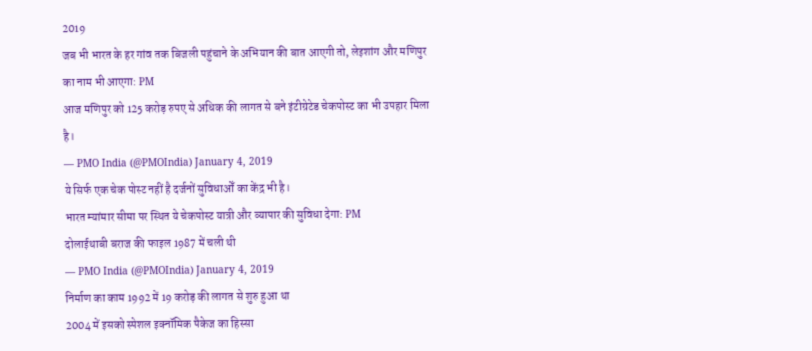2019
जब भी भारत के हर गांव तक बिजली पहुंचाने के अभियान की बात आएगी तो, लेइशांग और मणिपुर का नाम भी आएगा: PM
आज मणिपुर को 125 करोड़ रुपए से अधिक की लागत से बने इंटीग्रेटेड चेकपोस्ट का भी उपहार मिला है।
— PMO India (@PMOIndia) January 4, 2019
ये सिर्फ एक चेक पोस्ट नहीं है दर्जनों सुविधाओँ का केंद्र भी है।
भारत म्यांमार सीमा पर स्थित ये चेकपोस्ट यात्री और व्यापार की सुविधा देगा: PM
दोलाईथाबी बराज की फाइल 1987 में चली थी
— PMO India (@PMOIndia) January 4, 2019
निर्माण का काम 1992 में 19 करोड़ की लागत से शुरु हुआ था
2004 में इसको स्पेशल इक्नॉमिक पैकेज का हिस्सा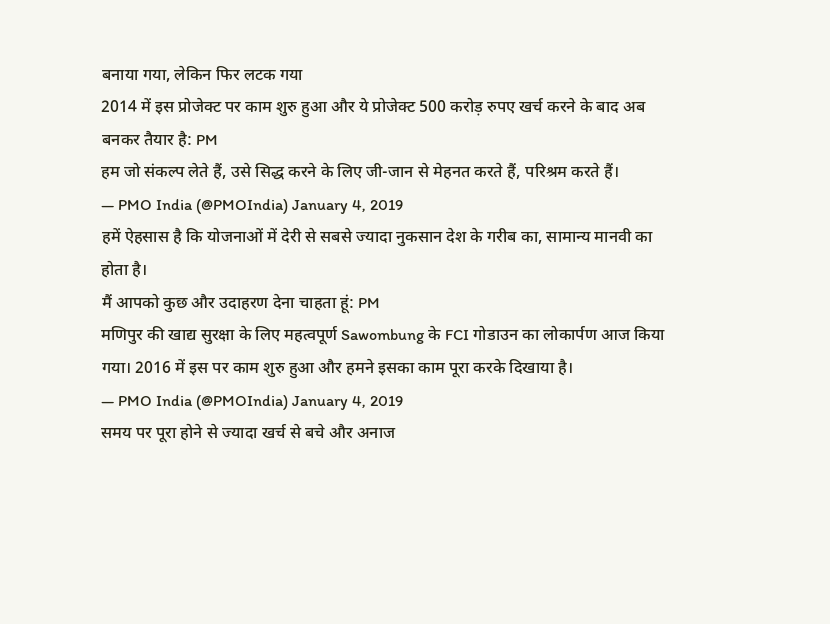बनाया गया, लेकिन फिर लटक गया
2014 में इस प्रोजेक्ट पर काम शुरु हुआ और ये प्रोजेक्ट 500 करोड़ रुपए खर्च करने के बाद अब बनकर तैयार है: PM
हम जो संकल्प लेते हैं, उसे सिद्ध करने के लिए जी-जान से मेहनत करते हैं, परिश्रम करते हैं।
— PMO India (@PMOIndia) January 4, 2019
हमें ऐहसास है कि योजनाओं में देरी से सबसे ज्यादा नुकसान देश के गरीब का, सामान्य मानवी का होता है।
मैं आपको कुछ और उदाहरण देना चाहता हूं: PM
मणिपुर की खाद्य सुरक्षा के लिए महत्वपूर्ण Sawombung के FCI गोडाउन का लोकार्पण आज किया गया। 2016 में इस पर काम शुरु हुआ और हमने इसका काम पूरा करके दिखाया है।
— PMO India (@PMOIndia) January 4, 2019
समय पर पूरा होने से ज्यादा खर्च से बचे और अनाज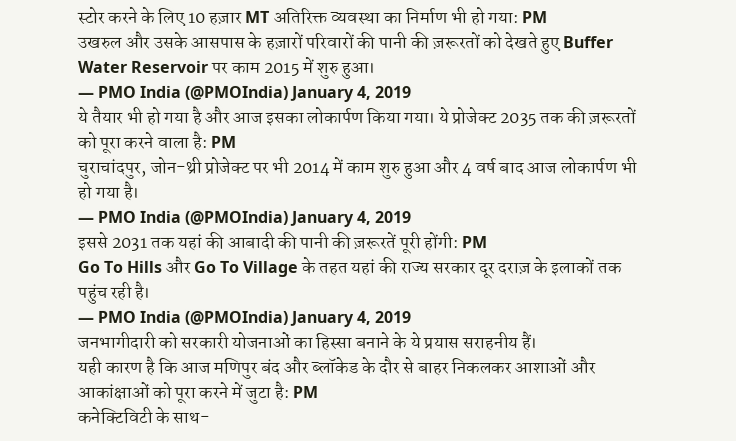स्टोर करने के लिए 10 हज़ार MT अतिरिक्त व्यवस्था का निर्माण भी हो गया: PM
उखरुल और उसके आसपास के हज़ारों परिवारों की पानी की ज़रूरतों को देखते हुए Buffer Water Reservoir पर काम 2015 में शुरु हुआ।
— PMO India (@PMOIndia) January 4, 2019
ये तैयार भी हो गया है और आज इसका लोकार्पण किया गया। ये प्रोजेक्ट 2035 तक की ज़रूरतों को पूरा करने वाला है: PM
चुराचांदपुर, जोन-थ्री प्रोजेक्ट पर भी 2014 में काम शुरु हुआ और 4 वर्ष बाद आज लोकार्पण भी हो गया है।
— PMO India (@PMOIndia) January 4, 2019
इससे 2031 तक यहां की आबादी की पानी की ज़रूरतें पूरी होंगी: PM
Go To Hills और Go To Village के तहत यहां की राज्य सरकार दूर दराज़ के इलाकों तक पहुंच रही है।
— PMO India (@PMOIndia) January 4, 2019
जनभागीदारी को सरकारी योजनाओं का हिस्सा बनाने के ये प्रयास सराहनीय हैं।
यही कारण है कि आज मणिपुर बंद और ब्लॉकेड के दौर से बाहर निकलकर आशाओं और आकांक्षाओं को पूरा करने में जुटा है: PM
कनेक्टिविटी के साथ-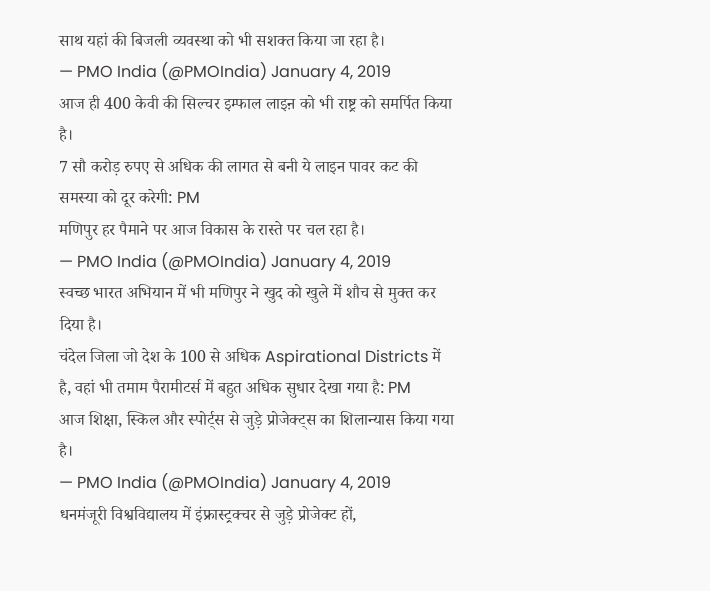साथ यहां की बिजली व्यवस्था को भी सशक्त किया जा रहा है।
— PMO India (@PMOIndia) January 4, 2019
आज ही 400 केवी की सिल्चर इम्फाल लाइऩ को भी राष्ट्र को समर्पित किया है।
7 सौ करोड़ रुपए से अधिक की लागत से बनी ये लाइन पावर कट की समस्या को दूर करेगी: PM
मणिपुर हर पैमाने पर आज विकास के रास्ते पर चल रहा है।
— PMO India (@PMOIndia) January 4, 2019
स्वच्छ भारत अभियान में भी मणिपुर ने खुद को खुले में शौच से मुक्त कर दिया है।
चंदेल जिला जो देश के 100 से अधिक Aspirational Districts में है, वहां भी तमाम पैरामीटर्स में बहुत अधिक सुधार देखा गया है: PM
आज शिक्षा, स्किल और स्पोर्ट्स से जुड़े प्रोजेक्ट्स का शिलान्यास किया गया है।
— PMO India (@PMOIndia) January 4, 2019
धनमंजूरी विश्वविद्यालय में इंफ्रास्ट्रक्चर से जुड़े प्रोजेक्ट हों,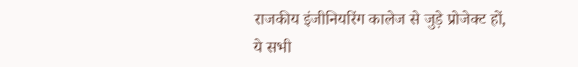राजकीय इंजीनियरिंग कालेज से जुड़े प्रोजेक्ट हों, ये सभी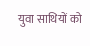युवा साथियों को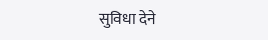सुविधा देने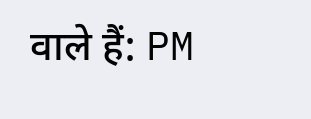वाले हैं: PM